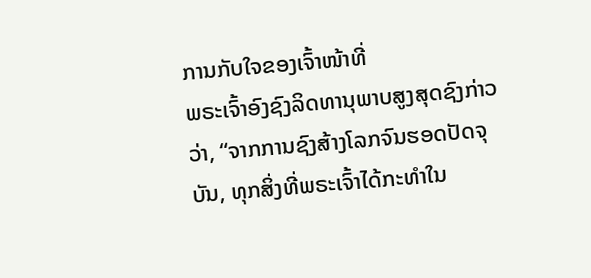ການກັບໃຈຂອງເຈົ້າໜ້າທີ່
ພຣະເຈົ້າອົງຊົງລິດທານຸພາບສູງສຸດຊົງກ່າວວ່າ, “ຈາກການຊົງສ້າງໂລກຈົນຮອດປັດຈຸບັນ, ທຸກສິ່ງທີ່ພຣະເຈົ້າໄດ້ກະທໍາໃນ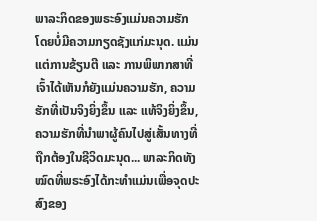ພາລະກິດຂອງພຣະອົງແມ່ນຄວາມຮັກ ໂດຍບໍ່ມີຄວາມກຽດຊັງແກ່ມະນຸດ. ແມ່ນແຕ່ການຂ້ຽນຕີ ແລະ ການພິພາກສາທີ່ເຈົ້າໄດ້ເຫັນກໍຍັງແມ່ນຄວາມຮັກ, ຄວາມຮັກທີ່ເປັນຈິງຍິ່ງຂຶ້ນ ແລະ ແທ້ຈິງຍິ່ງຂຶ້ນ, ຄວາມຮັກທີ່ນໍາພາຜູ້ຄົນໄປສູ່ເສັ້ນທາງທີ່ຖືກຕ້ອງໃນຊີວິດມະນຸດ... ພາລະກິດທັງໝົດທີ່ພຣະອົງໄດ້ກະທໍາແມ່ນເພື່ອຈຸດປະສົງຂອງ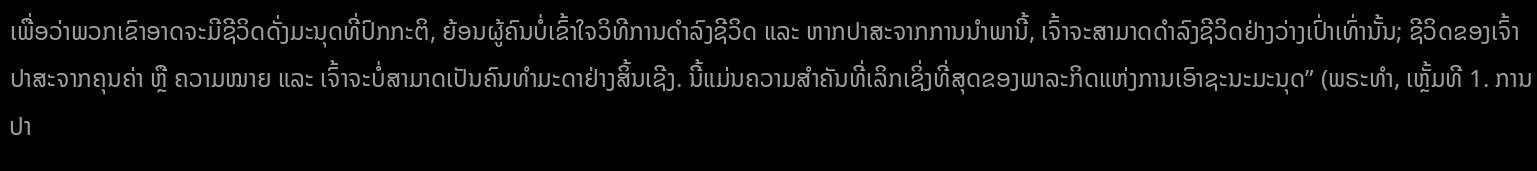ເພື່ອວ່າພວກເຂົາອາດຈະມີຊີວິດດັ່ງມະນຸດທີ່ປົກກະຕິ, ຍ້ອນຜູ້ຄົນບໍ່ເຂົ້າໃຈວິທີການດໍາລົງຊີວິດ ແລະ ຫາກປາສະຈາກການນໍາພານີ້, ເຈົ້າຈະສາມາດດໍາລົງຊີວິດຢ່າງວ່າງເປົ່າເທົ່ານັ້ນ; ຊີວິດຂອງເຈົ້າປາສະຈາກຄຸນຄ່າ ຫຼື ຄວາມໝາຍ ແລະ ເຈົ້າຈະບໍ່ສາມາດເປັນຄົນທໍາມະດາຢ່າງສິ້ນເຊີງ. ນີ້ແມ່ນຄວາມສໍາຄັນທີ່ເລິກເຊິ່ງທີ່ສຸດຂອງພາລະກິດແຫ່ງການເອົາຊະນະມະນຸດ” (ພຣະທຳ, ເຫຼັ້ມທີ 1. ການປາ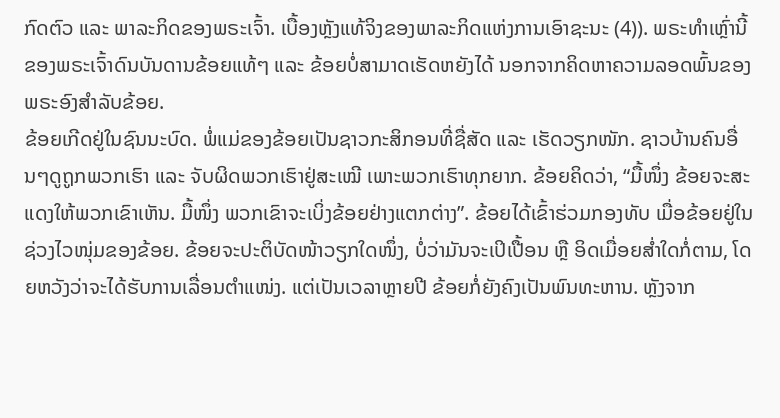ກົດຕົວ ແລະ ພາລະກິດຂອງພຣະເຈົ້າ. ເບື້ອງຫຼັງແທ້ຈິງຂອງພາລະກິດແຫ່ງການເອົາຊະນະ (4)). ພຣະທຳເຫຼົ່ານີ້ຂອງພຣະເຈົ້າດົນບັນດານຂ້ອຍແທ້ໆ ແລະ ຂ້ອຍບໍ່ສາມາດເຮັດຫຍັງໄດ້ ນອກຈາກຄິດຫາຄວາມລອດພົ້ນຂອງພຣະອົງສຳລັບຂ້ອຍ.
ຂ້ອຍເກີດຢູ່ໃນຊົນນະບົດ. ພໍ່ແມ່ຂອງຂ້ອຍເປັນຊາວກະສິກອນທີ່ຊື່ສັດ ແລະ ເຮັດວຽກໜັກ. ຊາວບ້ານຄົນອື່ນໆດູຖູກພວກເຮົາ ແລະ ຈັບຜິດພວກເຮົາຢູ່ສະເໝີ ເພາະພວກເຮົາທຸກຍາກ. ຂ້ອຍຄິດວ່າ, “ມື້ໜຶ່ງ ຂ້ອຍຈະສະແດງໃຫ້ພວກເຂົາເຫັນ. ມື້ໜຶ່ງ ພວກເຂົາຈະເບິ່ງຂ້ອຍຢ່າງແຕກຕ່າງ”. ຂ້ອຍໄດ້ເຂົ້າຮ່ວມກອງທັບ ເມື່ອຂ້ອຍຢູ່ໃນຊ່ວງໄວໜຸ່ມຂອງຂ້ອຍ. ຂ້ອຍຈະປະຕິບັດໜ້າວຽກໃດໜຶ່ງ, ບໍ່ວ່າມັນຈະເປິເປື້ອນ ຫຼື ອິດເມື່ອຍສໍ່າໃດກໍ່ຕາມ, ໂດຍຫວັງວ່າຈະໄດ້ຮັບການເລື່ອນຕໍາແໜ່ງ. ແຕ່ເປັນເວລາຫຼາຍປີ ຂ້ອຍກໍ່ຍັງຄົງເປັນພົນທະຫານ. ຫຼັງຈາກ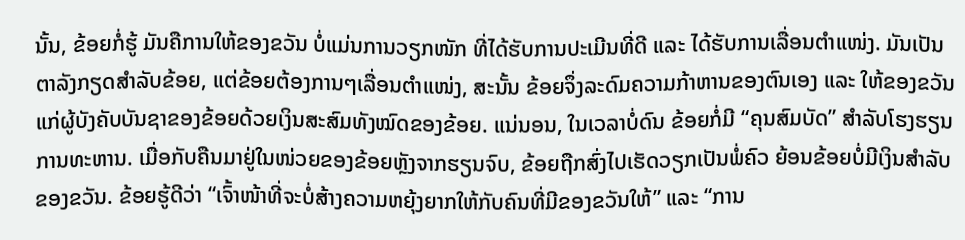ນັ້ນ, ຂ້ອຍກໍ່ຮູ້ ມັນຄືການໃຫ້ຂອງຂວັນ ບໍ່ແມ່ນການວຽກໜັກ ທີ່ໄດ້ຮັບການປະເມີນທີ່ດີ ແລະ ໄດ້ຮັບການເລື່ອນຕໍາແໜ່ງ. ມັນເປັນຕາລັງກຽດສຳລັບຂ້ອຍ, ແຕ່ຂ້ອຍຕ້ອງການໆເລື່ອນຕໍາແໜ່ງ, ສະນັ້ນ ຂ້ອຍຈຶ່ງລະດົມຄວາມກ້າຫານຂອງຕົນເອງ ແລະ ໃຫ້ຂອງຂວັນແກ່ຜູ້ບັງຄັບບັນຊາຂອງຂ້ອຍດ້ວຍເງິນສະສົມທັງໝົດຂອງຂ້ອຍ. ແນ່ນອນ, ໃນເວລາບໍ່ດົນ ຂ້ອຍກໍ່ມີ “ຄຸນສົມບັດ” ສຳລັບໂຮງຮຽນການທະຫານ. ເມື່ອກັບຄືນມາຢູ່ໃນໜ່ວຍຂອງຂ້ອຍຫຼັງຈາກຮຽນຈົບ, ຂ້ອຍຖືກສົ່ງໄປເຮັດວຽກເປັນພໍ່ຄົວ ຍ້ອນຂ້ອຍບໍ່ມີເງິນສໍາລັບຂອງຂວັນ. ຂ້ອຍຮູ້ດີວ່າ “ເຈົ້າໜ້າທີ່ຈະບໍ່ສ້າງຄວາມຫຍຸ້ງຍາກໃຫ້ກັບຄົນທີ່ມີຂອງຂວັນໃຫ້” ແລະ “ການ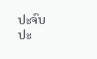ປະຈົບປະ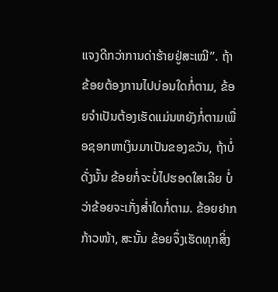ແຈງດີກວ່າການດ່າຮ້າຍຢູ່ສະເໝີ”. ຖ້າຂ້ອຍຕ້ອງການໄປບ່ອນໃດກໍ່ຕາມ, ຂ້ອຍຈຳເປັນຕ້ອງເຮັດແມ່ນຫຍັງກໍ່ຕາມເພື່ອຊອກຫາເງິນມາເປັນຂອງຂວັນ, ຖ້າບໍ່ດັ່ງນັ້ນ ຂ້ອຍກໍ່ຈະບໍ່ໄປຮອດໃສເລີຍ ບໍ່ວ່າຂ້ອຍຈະເກັ່ງສໍ່າໃດກໍ່ຕາມ. ຂ້ອຍຢາກກ້າວໜ້າ, ສະນັ້ນ ຂ້ອຍຈຶ່ງເຮັດທຸກສິ່ງ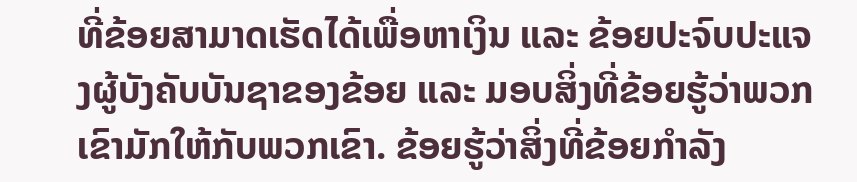ທີ່ຂ້ອຍສາມາດເຮັດໄດ້ເພື່ອຫາເງິນ ແລະ ຂ້ອຍປະຈົບປະແຈງຜູ້ບັງຄັບບັນຊາຂອງຂ້ອຍ ແລະ ມອບສິ່ງທີ່ຂ້ອຍຮູ້ວ່າພວກເຂົາມັກໃຫ້ກັບພວກເຂົາ. ຂ້ອຍຮູ້ວ່າສິ່ງທີ່ຂ້ອຍກຳລັງ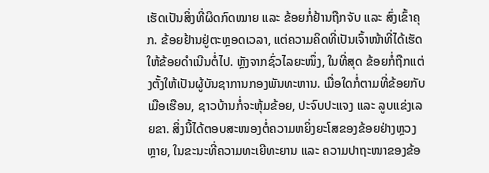ເຮັດເປັນສິ່ງທີ່ຜິດກົດໝາຍ ແລະ ຂ້ອຍກໍ່ຢ້ານຖືກຈັບ ແລະ ສົ່ງເຂົ້າຄຸກ. ຂ້ອຍຢ້ານຢູ່ຕະຫຼອດເວລາ, ແຕ່ຄວາມຄິດທີ່ເປັນເຈົ້າໜ້າທີ່ໄດ້ເຮັດໃຫ້ຂ້ອຍດຳເນີນຕໍ່ໄປ. ຫຼັງຈາກຊົ່ວໄລຍະໜຶ່ງ, ໃນທີ່ສຸດ ຂ້ອຍກໍ່ຖືກແຕ່ງຕັ້ງໃຫ້ເປັນຜູ້ບັນຊາການກອງພັນທະຫານ. ເມື່ອໃດກໍ່ຕາມທີ່ຂ້ອຍກັບເມືອເຮືອນ, ຊາວບ້ານກໍ່ຈະຫຸ້ມຂ້ອຍ, ປະຈົບປະແຈງ ແລະ ລູບແຂ່ງເລຍຂາ. ສິ່ງນີ້ໄດ້ຕອບສະໜອງຕໍ່ຄວາມຫຍິ່ງຍະໂສຂອງຂ້ອຍຢ່າງຫຼວງຫຼາຍ, ໃນຂະນະທີ່ຄວາມທະເຍີທະຍານ ແລະ ຄວາມປາຖະໜາຂອງຂ້ອ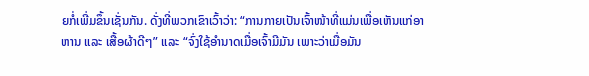ຍກໍ່ເພີ່ມຂຶ້ນເຊັ່ນກັນ. ດັ່ງທີ່ພວກເຂົາເວົ້າວ່າ: “ການກາຍເປັນເຈົ້າໜ້າທີ່ແມ່ນເພື່ອເຫັນແກ່ອາຫານ ແລະ ເສື້ອຜ້າດີໆ” ແລະ “ຈົ່ງໃຊ້ອຳນາດເມື່ອເຈົ້າມີມັນ ເພາະວ່າເມື່ອມັນ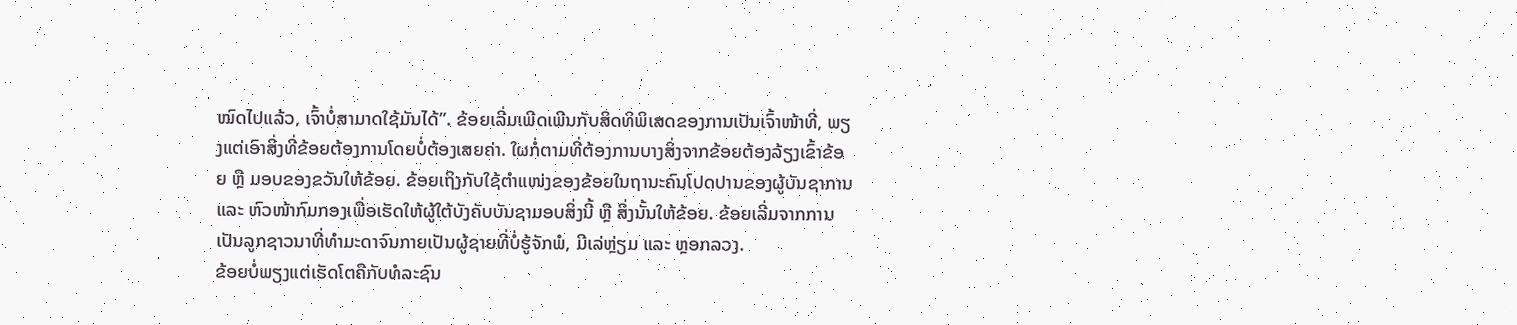ໝົດໄປແລ້ວ, ເຈົ້າບໍ່ສາມາດໃຊ້ມັນໄດ້”. ຂ້ອຍເລີ່ມເພີດເພີນກັບສິດທິພິເສດຂອງການເປັນເຈົ້າໜ້າທີ່, ພຽງແຕ່ເອົາສິ່ງທີ່ຂ້ອຍຕ້ອງການໂດຍບໍ່ຕ້ອງເສຍຄ່າ. ໃຜກໍ່ຕາມທີ່ຕ້ອງການບາງສິ່ງຈາກຂ້ອຍຕ້ອງລ້ຽງເຂົ້າຂ້ອຍ ຫຼື ມອບຂອງຂວັນໃຫ້ຂ້ອຍ. ຂ້ອຍເຖິງກັບໃຊ້ຕໍາແໜ່ງຂອງຂ້ອຍໃນຖານະຄົນໂປດປານຂອງຜູ້ບັນຊາການ ແລະ ຫົວໜ້າກົມກອງເພື່ອເຮັດໃຫ້ຜູ້ໃຕ້ບັງຄັບບັນຊາມອບສິ່ງນີ້ ຫຼື ສິ່ງນັ້ນໃຫ້ຂ້ອຍ. ຂ້ອຍເລີ່ມຈາກການເປັນລູກຊາວນາທີ່ທຳມະດາຈົນກາຍເປັນຜູ້ຊາຍທີ່ບໍ່ຮູ້ຈັກພໍ, ມີເລ່ຫຼ່ຽມ ແລະ ຫຼອກລວງ.
ຂ້ອຍບໍ່ພຽງແຕ່ເຮັດໂຕຄືກັບທໍລະຊົນ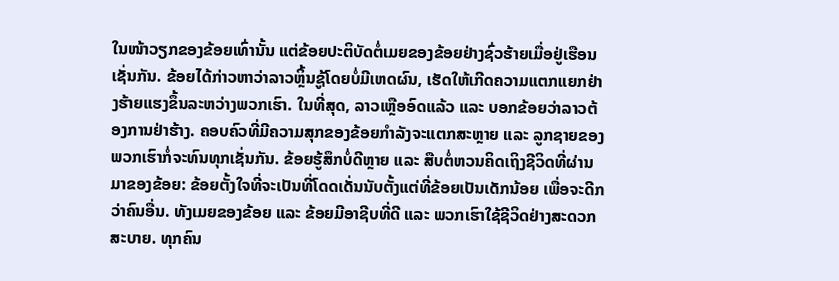ໃນໜ້າວຽກຂອງຂ້ອຍເທົ່ານັ້ນ ແຕ່ຂ້ອຍປະຕິບັດຕໍ່ເມຍຂອງຂ້ອຍຢ່າງຊົ່ວຮ້າຍເມື່ອຢູ່ເຮືອນເຊັ່ນກັນ. ຂ້ອຍໄດ້ກ່າວຫາວ່າລາວຫຼິ້ນຊູ້ໂດຍບໍ່ມີເຫດຜົນ, ເຮັດໃຫ້ເກີດຄວາມແຕກແຍກຢ່າງຮ້າຍແຮງຂຶ້ນລະຫວ່າງພວກເຮົາ. ໃນທີ່ສຸດ, ລາວເຫຼືອອົດແລ້ວ ແລະ ບອກຂ້ອຍວ່າລາວຕ້ອງການຢ່າຮ້າງ. ຄອບຄົວທີ່ມີຄວາມສຸກຂອງຂ້ອຍກຳລັງຈະແຕກສະຫຼາຍ ແລະ ລູກຊາຍຂອງພວກເຮົາກໍ່ຈະທົນທຸກເຊັ່ນກັນ. ຂ້ອຍຮູ້ສຶກບໍ່ດີຫຼາຍ ແລະ ສືບຕໍ່ຫວນຄິດເຖິງຊີວິດທີ່ຜ່ານມາຂອງຂ້ອຍ: ຂ້ອຍຕັ້ງໃຈທີ່ຈະເປັນທີ່ໂດດເດັ່ນນັບຕັ້ງແຕ່ທີ່ຂ້ອຍເປັນເດັກນ້ອຍ ເພື່ອຈະດີກວ່າຄົນອື່ນ. ທັງເມຍຂອງຂ້ອຍ ແລະ ຂ້ອຍມີອາຊີບທີ່ດີ ແລະ ພວກເຮົາໃຊ້ຊີວິດຢ່າງສະດວກສະບາຍ. ທຸກຄົນ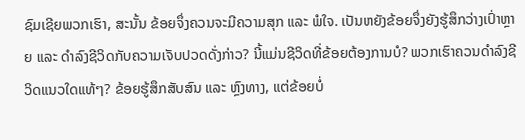ຊົມເຊີຍພວກເຮົາ, ສະນັ້ນ ຂ້ອຍຈຶ່ງຄວນຈະມີຄວາມສຸກ ແລະ ພໍໃຈ. ເປັນຫຍັງຂ້ອຍຈຶ່ງຍັງຮູ້ສຶກວ່າງເປົ່າຫຼາຍ ແລະ ດຳລົງຊີວິດກັບຄວາມເຈັບປວດດັ່ງກ່າວ? ນີ້ແມ່ນຊີວິດທີ່ຂ້ອຍຕ້ອງການບໍ? ພວກເຮົາຄວນດໍາລົງຊີວິດແນວໃດແທ້ໆ? ຂ້ອຍຮູ້ສຶກສັບສົນ ແລະ ຫຼົງທາງ, ແຕ່ຂ້ອຍບໍ່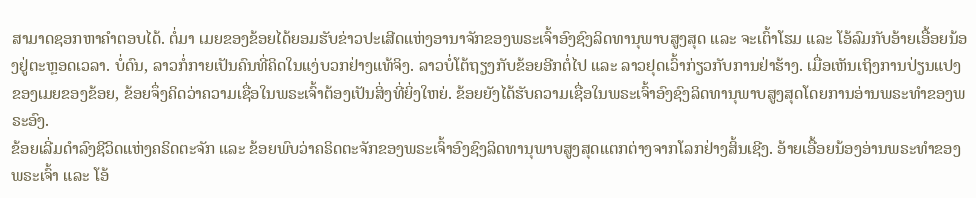ສາມາດຊອກຫາຄໍາຕອບໄດ້. ຕໍ່ມາ ເມຍຂອງຂ້ອຍໄດ້ຍອມຮັບຂ່າວປະເສີດແຫ່ງອານາຈັກຂອງພຣະເຈົ້າອົງຊົງລິດທານຸພາບສູງສຸດ ແລະ ຈະເຕົ້າໂຮມ ແລະ ໂອ້ລົມກັບອ້າຍເອື້ອຍນ້ອງຢູ່ຕະຫຼອດເວລາ. ບໍ່ດົນ, ລາວກໍ່ກາຍເປັນຄົນທີ່ຄິດໃນແງ່ບວກຢ່າງແທ້ຈິງ. ລາວບໍ່ໂຕ້ຖຽງກັບຂ້ອຍອີກຕໍ່ໄປ ແລະ ລາວຢຸດເວົ້າກ່ຽວກັບການຢ່າຮ້າງ. ເມື່ອເຫັນເຖິງການປ່ຽນແປງຂອງເມຍຂອງຂ້ອຍ, ຂ້ອຍຈຶ່ງຄິດວ່າຄວາມເຊື່ອໃນພຣະເຈົ້າຕ້ອງເປັນສິ່ງທີ່ຍິ່ງໃຫຍ່. ຂ້ອຍຍັງໄດ້ຮັບຄວາມເຊື່ອໃນພຣະເຈົ້າອົງຊົງລິດທານຸພາບສູງສຸດໂດຍການອ່ານພຣະທຳຂອງພຣະອົງ.
ຂ້ອຍເລີ່ມດໍາລົງຊີວິດແຫ່ງຄຣິດຕະຈັກ ແລະ ຂ້ອຍພົບວ່າຄຣິດຕະຈັກຂອງພຣະເຈົ້າອົງຊົງລິດທານຸພາບສູງສຸດແຕກຕ່າງຈາກໂລກຢ່າງສິ້ນເຊີງ. ອ້າຍເອື້ອຍນ້ອງອ່ານພຣະທຳຂອງພຣະເຈົ້າ ແລະ ໂອ້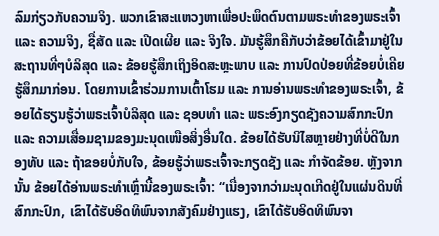ລົມກ່ຽວກັບຄວາມຈິງ. ພວກເຂົາສະແຫວງຫາເພື່ອປະພຶດຕົນຕາມພຣະທຳຂອງພຣະເຈົ້າ ແລະ ຄວາມຈິງ, ຊື່ສັດ ແລະ ເປີດເຜີຍ ແລະ ຈິງໃຈ. ມັນຮູ້ສຶກຄືກັບວ່າຂ້ອຍໄດ້ເຂົ້າມາຢູ່ໃນສະຖານທີ່ໆບໍລິສຸດ ແລະ ຂ້ອຍຮູ້ສຶກເຖິງອິດສະຫຼະພາບ ແລະ ການປົດປ່ອຍທີ່ຂ້ອຍບໍ່ເຄີຍຮູ້ສຶກມາກ່ອນ. ໂດຍການເຂົ້າຮ່ວມການເຕົ້າໂຮມ ແລະ ການອ່ານພຣະທຳຂອງພຣະເຈົ້າ, ຂ້ອຍໄດ້ຮຽນຮູ້ວ່າພຣະເຈົ້າບໍລິສຸດ ແລະ ຊອບທໍາ ແລະ ພຣະອົງກຽດຊັງຄວາມສົກກະປົກ ແລະ ຄວາມເສື່ອມຊາມຂອງມະນຸດເໜືອສິ່ງອື່ນໃດ. ຂ້ອຍໄດ້ຮັບນິໄສຫຼາຍຢ່າງທີ່ບໍ່ດີໃນກອງທັບ ແລະ ຖ້າຂອຍບໍ່ກັບໃຈ, ຂ້ອຍຮູ້ວ່າພຣະເຈົ້າຈະກຽດຊັງ ແລະ ກຳຈັດຂ້ອຍ. ຫຼັງຈາກນັ້ນ ຂ້ອຍໄດ້ອ່ານພຣະທຳເຫຼົ່ານີ້ຂອງພຣະເຈົ້າ: “ເນື່ອງຈາກວ່າມະນຸດເກີດຢູ່ໃນແຜ່ນດິນທີ່ສົກກະປົກ, ເຂົາໄດ້ຮັບອິດທິພົນຈາກສັງຄົມຢ່າງແຮງ, ເຂົາໄດ້ຮັບອິດທິພົນຈາ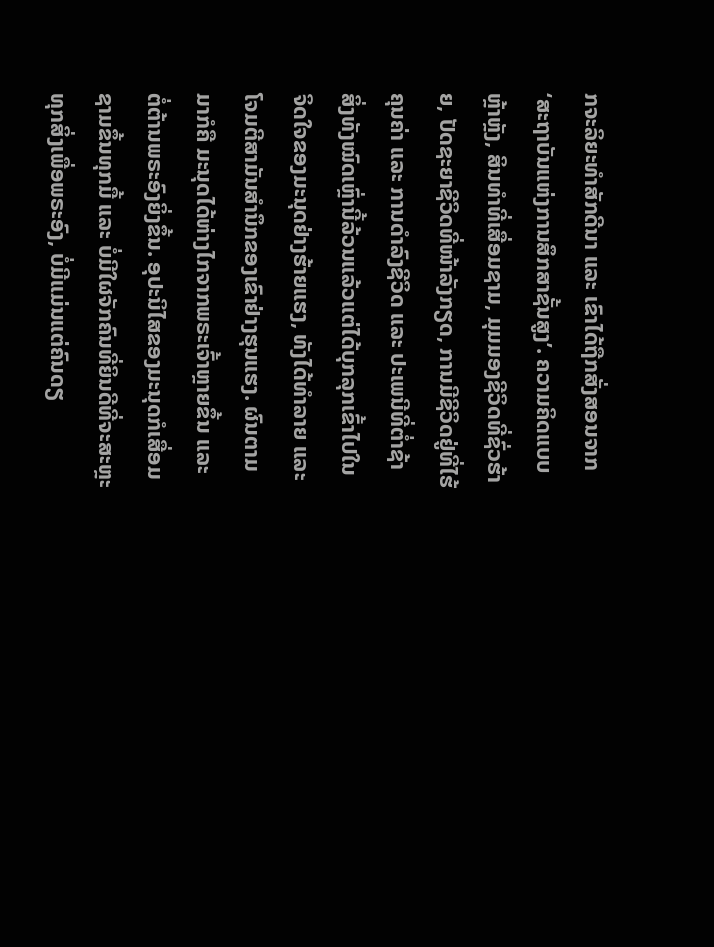ກຈະລິຍະທໍາສັກດີນາ ແລະ ເຂົາໄດ້ຖືກສັ່ງສອນຈາກ ‘ສະຖາບັນແຫ່ງການສຶກສາຊັ້ນສູງ’. ຄວາມຄິດແບບຫຼ້າຫຼັງ, ສິນທຳທີ່ເສື່ອມຊາມ, ມຸມມອງຊີວິດທີ່ຊົ່ວຮ້າຍ, ປັດຊະຍາຊີວິດທີ່ໜ້າລັງກຽດ, ການມີຊີວິດຢູ່ທີ່ໄຮ້ຄຸນຄ່າ ແລະ ການດໍາລົງຊີວິດ ແລະ ປະເພນີທີ່ຕໍ່າຊ້າ ສິ່ງທັງໝົດເຫຼົ່ານີ້ລ້ວນແລ້ວແຕ່ໄດ້ບຸກລຸກເຂົ້າໄປໃນຈິດໃຈຂອງມະນຸດຢ່າງຮ້າຍແຮງ, ທັງໄດ້ທໍາລາຍ ແລະ ໂຈມຕີສາມັນສໍານຶກຂອງເຂົາຢ່າງຮຸນແຮງ. ຜົນຕາມມາກໍຄື ມະນຸດໄດ້ຫ່າງໄກຈາກພຣະເຈົ້າຫຼາຍຂຶ້ນ ແລະ ຕໍ່ຕ້ານພຣະອົງຍິ່ງຂຶ້ນ. ອຸປະນິໄສຂອງມະນຸດກໍເສື່ອມຊາມຂຶ້ນທຸກມື້ ແລະ ບໍ່ມີໃຜຈັກຄົນທີ່ຍິນດີທີ່ຈະສະຫຼະທຸກສິ່ງເພື່ອພຣະອົງ, ບໍ່ມີແມ່ນແຕ່ຄົນດຽ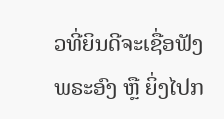ວທີ່ຍິນດີຈະເຊື່ອຟັງພຣະອົງ ຫຼື ຍິ່ງໄປກ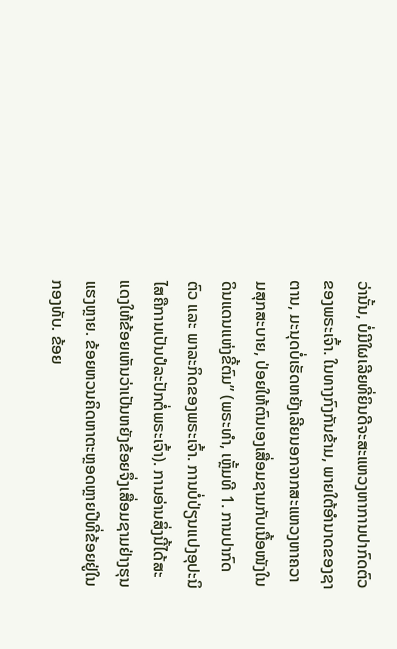ວ່ານັ້ນ, ບໍ່ມີໃຜເລີຍທີ່ຍິນດີຈະສະແຫວງຫາການປາກົດຕົວຂອງພຣະເຈົ້າ. ໃນທາງກົງກັນຂ້າມ, ພາຍໃຕ້ອໍານາດຂອງຊາຕານ, ມະນຸດບໍ່ເຮັດຫຍັງເລີຍນອກຈາກສະແຫວງຫາຄວາມສຸກສະບາຍ, ປ່ອຍໃຫ້ຕົນເອງເສື່ອມຊາມກັບເນື້ອໜັງໃນດິນແດນແຫ່ງຂີ້ຕົມ” (ພຣະທຳ, ເຫຼັ້ມທີ 1. ການປາກົດຕົວ ແລະ ພາລະກິດຂອງພຣະເຈົ້າ. ການບໍ່ປ່ຽນແປງອຸປະນິໄສຄືການເປັນປໍລະປັກຕໍ່ພຣະເຈົ້າ). ການອ່ານສິ່ງນີ້ໄດ້ສະແດງໃຫ້ຂ້ອຍເຫັນວ່າເປັນຫຍັງຂ້ອຍຈຶ່ງເສື່ອມຊາມຢ່າງຮຸນແຮງຫຼາຍ. ຂ້ອຍຫວນຄິດຫາຕະຫຼອດຫຼາຍປີທີ່ຂ້ອຍຢູ່ໃນກອງທັບ. ຂ້ອຍ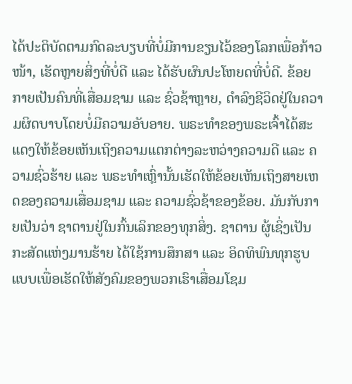ໄດ້ປະຕິບັດຕາມກົດລະບຽບທີ່ບໍ່ມີການຂຽນໄວ້ຂອງໂລກເພື່ອກ້າວໜ້າ, ເຮັດຫຼາຍສິ່ງທີ່ບໍ່ດີ ແລະ ໄດ້ຮັບຜົນປະໂຫຍດທີ່ບໍ່ດີ. ຂ້ອຍກາຍເປັນຄົນທີ່ເສື່ອມຊາມ ແລະ ຊົ່ວຊ້າຫຼາຍ, ດໍາລົງຊີວິດຢູ່ໃນຄວາມຜິດບາບໂດຍບໍ່ມີຄວາມອັບອາຍ. ພຣະທຳຂອງພຣະເຈົ້າໄດ້ສະແດງໃຫ້ຂ້ອຍເຫັນເຖິງຄວາມແຕກຕ່າງລະຫວ່າງຄວາມດີ ແລະ ຄວາມຊົ່ວຮ້າຍ ແລະ ພຣະທຳເຫຼົ່ານັ້ນເຮັດໃຫ້ຂ້ອຍເຫັນເຖິງສາຍເຫດຂອງຄວາມເສື່ອມຊາມ ແລະ ຄວາມຊົ່ວຊ້າຂອງຂ້ອຍ. ມັນກັບກາຍເປັນວ່າ ຊາຕານຢູ່ໃນກົ້ນເລິກຂອງທຸກສິ່ງ. ຊາຕານ ຜູ້ເຊິ່ງເປັນກະສັດແຫ່ງມານຮ້າຍ ໄດ້ໃຊ້ການສຶກສາ ແລະ ອິດທິພົນທຸກຮູບແບບເພື່ອເຮັດໃຫ້ສັງຄົມຂອງພວກເຮົາເສື່ອມໂຊມ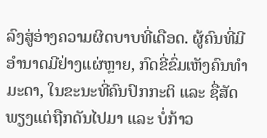ລົງສູ່ອ່າງຄວາມຜິດບາບທີ່ເດືອດ. ຜູ້ຄົນທີ່ມີອຳນາດມີຢ່າງແຜ່ຫຼາຍ, ກົດຂີ່ຂົ່ມເຫັງຄົນທຳມະດາ, ໃນຂະນະທີ່ຄົນປົກກະຕິ ແລະ ຊື່ສັດພຽງແຕ່ຖືກດັນໄປມາ ແລະ ບໍ່ກ້າວ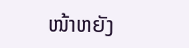ໜ້າຫຍັງ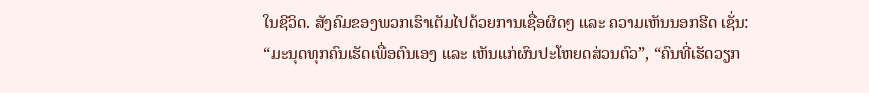ໃນຊີວິດ. ສັງຄົມຂອງພວກເຮົາເຕັມໄປດ້ວຍການເຊື່ອຜິດໆ ແລະ ຄວາມເຫັນນອກຮີດ ເຊັ່ນ: “ມະນຸດທຸກຄົນເຮັດເພື່ອຕົນເອງ ແລະ ເຫັນແກ່ຜົນປະໂຫຍດສ່ວນຕົວ”, “ຄົນທີ່ເຮັດວຽກ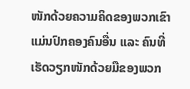ໜັກດ້ວຍຄວາມຄິດຂອງພວກເຂົາແມ່ນປົກຄອງຄົນອື່ນ ແລະ ຄົນທີ່ເຮັດວຽກໜັກດ້ວຍມືຂອງພວກ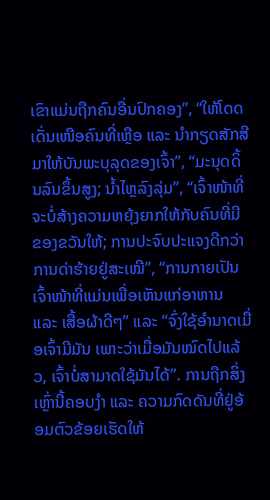ເຂົາແມ່ນຖືກຄົນອື່ນປົກຄອງ”, “ໃຫ້ໂດດເດັ່ນເໜືອຄົນທີ່ເຫຼືອ ແລະ ນໍາກຽດສັກສີມາໃຫ້ບັນພະບຸລຸດຂອງເຈົ້າ”, “ມະນຸດດິ້ນລົນຂຶ້ນສູງ; ນໍ້າໄຫຼລົງລຸ່ມ”, “ເຈົ້າໜ້າທີ່ຈະບໍ່ສ້າງຄວາມຫຍຸ້ງຍາກໃຫ້ກັບຄົນທີ່ມີຂອງຂວັນໃຫ້; ການປະຈົບປະແຈງດີກວ່າການດ່າຮ້າຍຢູ່ສະເໝີ”, “ການກາຍເປັນເຈົ້າໜ້າທີ່ແມ່ນເພື່ອເຫັນແກ່ອາຫານ ແລະ ເສື້ອຜ້າດີໆ” ແລະ “ຈົ່ງໃຊ້ອຳນາດເມື່ອເຈົ້າມີມັນ ເພາະວ່າເມື່ອມັນໝົດໄປແລ້ວ, ເຈົ້າບໍ່ສາມາດໃຊ້ມັນໄດ້”. ການຖືກສິ່ງເຫຼົ່ານີ້ຄອບງຳ ແລະ ຄວາມກົດດັນທີ່ຢູ່ອ້ອມຕົວຂ້ອຍເຮັດໃຫ້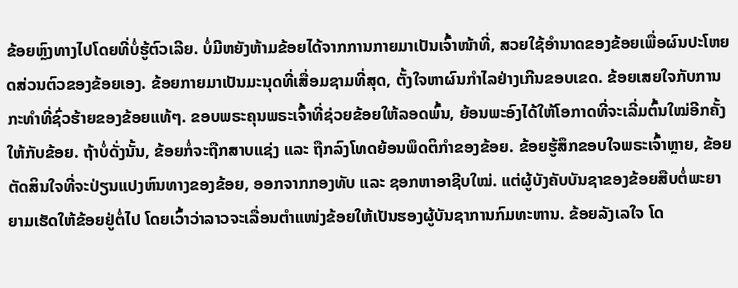ຂ້ອຍຫຼົງທາງໄປໂດຍທີ່ບໍ່ຮູ້ຕົວເລີຍ. ບໍ່ມີຫຍັງຫ້າມຂ້ອຍໄດ້ຈາກການກາຍມາເປັນເຈົ້າໜ້າທີ່, ສວຍໃຊ້ອຳນາດຂອງຂ້ອຍເພື່ອຜົນປະໂຫຍດສ່ວນຕົວຂອງຂ້ອຍເອງ. ຂ້ອຍກາຍມາເປັນມະນຸດທີ່ເສື່ອມຊາມທີ່ສຸດ, ຕັ້ງໃຈຫາຜົນກໍາໄລຢ່າງເກີນຂອບເຂດ. ຂ້ອຍເສຍໃຈກັບການກະທຳທີ່ຊົ່ວຮ້າຍຂອງຂ້ອຍແທ້ໆ. ຂອບພຣະຄຸນພຣະເຈົ້າທີ່ຊ່ວຍຂ້ອຍໃຫ້ລອດພົ້ນ, ຍ້ອນພະອົງໄດ້ໃຫ້ໂອກາດທີ່ຈະເລີ່ມຕົ້ນໃໝ່ອີກຄັ້ງໃຫ້ກັບຂ້ອຍ. ຖ້າບໍ່ດັ່ງນັ້ນ, ຂ້ອຍກໍ່ຈະຖືກສາບແຊ່ງ ແລະ ຖືກລົງໂທດຍ້ອນພຶດຕິກໍາຂອງຂ້ອຍ. ຂ້ອຍຮູ້ສຶກຂອບໃຈພຣະເຈົ້າຫຼາຍ, ຂ້ອຍຕັດສິນໃຈທີ່ຈະປ່ຽນແປງຫົນທາງຂອງຂ້ອຍ, ອອກຈາກກອງທັບ ແລະ ຊອກຫາອາຊີບໃໝ່. ແຕ່ຜູ້ບັງຄັບບັນຊາຂອງຂ້ອຍສືບຕໍ່ພະຍາຍາມເຮັດໃຫ້ຂ້ອຍຢູ່ຕໍ່ໄປ ໂດຍເວົ້າວ່າລາວຈະເລື່ອນຕໍາແໜ່ງຂ້ອຍໃຫ້ເປັນຮອງຜູ້ບັນຊາການກົມທະຫານ. ຂ້ອຍລັງເລໃຈ ໂດ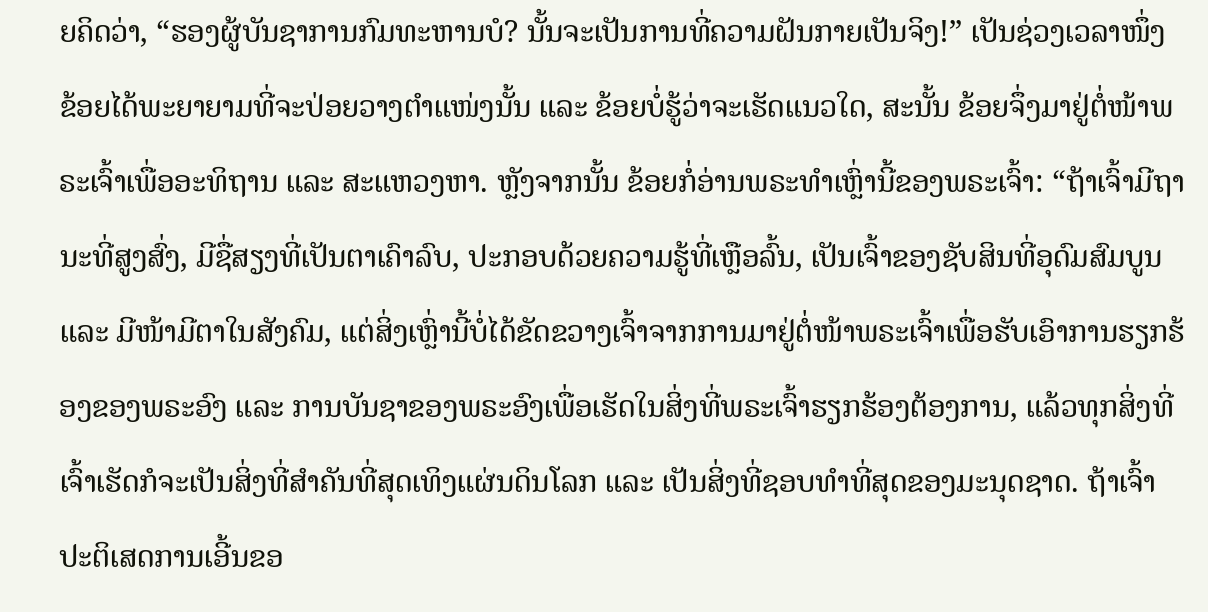ຍຄິດວ່າ, “ຮອງຜູ້ບັນຊາການກົມທະຫານບໍ? ນັ້ນຈະເປັນການທີ່ຄວາມຝັນກາຍເປັນຈິງ!” ເປັນຊ່ວງເວລາໜຶ່ງ ຂ້ອຍໄດ້ພະຍາຍາມທີ່ຈະປ່ອຍວາງຕໍາແໜ່ງນັ້ນ ແລະ ຂ້ອຍບໍ່ຮູ້ວ່າຈະເຮັດແນວໃດ, ສະນັ້ນ ຂ້ອຍຈຶ່ງມາຢູ່ຕໍ່ໜ້າພຣະເຈົ້າເພື່ອອະທິຖານ ແລະ ສະແຫວງຫາ. ຫຼັງຈາກນັ້ນ ຂ້ອຍກໍ່ອ່ານພຣະທຳເຫຼົ່ານີ້ຂອງພຣະເຈົ້າ: “ຖ້າເຈົ້າມີຖານະທີ່ສູງສົ່ງ, ມີຊື່ສຽງທີ່ເປັນຕາເຄົາລົບ, ປະກອບດ້ວຍຄວາມຮູ້ທີ່ເຫຼືອລົ້ນ, ເປັນເຈົ້າຂອງຊັບສິນທີ່ອຸດົມສົມບູນ ແລະ ມີໜ້າມີຕາໃນສັງຄົມ, ແຕ່ສິ່ງເຫຼົ່ານີ້ບໍ່ໄດ້ຂັດຂວາງເຈົ້າຈາກການມາຢູ່ຕໍ່ໜ້າພຣະເຈົ້າເພື່ອຮັບເອົາການຮຽກຮ້ອງຂອງພຣະອົງ ແລະ ການບັນຊາຂອງພຣະອົງເພື່ອເຮັດໃນສິ່ງທີ່ພຣະເຈົ້າຮຽກຮ້ອງຕ້ອງການ, ແລ້ວທຸກສິ່ງທີ່ເຈົ້າເຮັດກໍຈະເປັນສິ່ງທີ່ສຳຄັນທີ່ສຸດເທິງແຜ່ນດິນໂລກ ແລະ ເປັນສິ່ງທີ່ຊອບທຳທີ່ສຸດຂອງມະນຸດຊາດ. ຖ້າເຈົ້າປະຕິເສດການເອີ້ນຂອ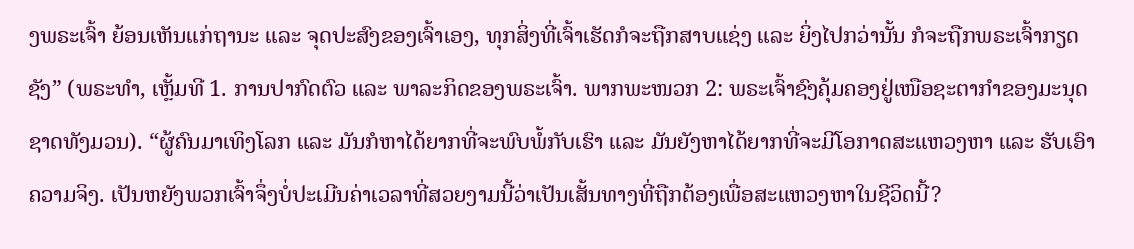ງພຣະເຈົ້າ ຍ້ອນເຫັນແກ່ຖານະ ແລະ ຈຸດປະສົງຂອງເຈົ້າເອງ, ທຸກສິ່ງທີ່ເຈົ້າເຮັດກໍຈະຖືກສາບແຊ່ງ ແລະ ຍິ່ງໄປກວ່ານັ້ນ ກໍຈະຖືກພຣະເຈົ້າກຽດຊັງ” (ພຣະທຳ, ເຫຼັ້ມທີ 1. ການປາກົດຕົວ ແລະ ພາລະກິດຂອງພຣະເຈົ້າ. ພາກພະໜວກ 2: ພຣະເຈົ້າຊົງຄຸ້ມຄອງຢູ່ເໜືອຊະຕາກໍາຂອງມະນຸດຊາດທັງມວນ). “ຜູ້ຄົນມາເທິງໂລກ ແລະ ມັນກໍຫາໄດ້ຍາກທີ່ຈະພົບພໍ້ກັບເຮົາ ແລະ ມັນຍັງຫາໄດ້ຍາກທີ່ຈະມີໂອກາດສະແຫວງຫາ ແລະ ຮັບເອົາຄວາມຈິງ. ເປັນຫຍັງພວກເຈົ້າຈຶ່ງບໍ່ປະເມີນຄ່າເວລາທີ່ສວຍງາມນີ້ວ່າເປັນເສັ້ນທາງທີ່ຖືກຕ້ອງເພື່ອສະແຫວງຫາໃນຊີວິດນີ້?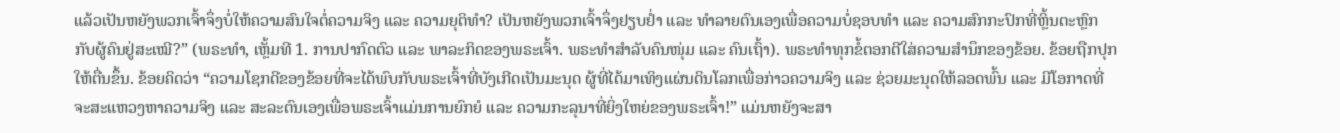ແລ້ວເປັນຫຍັງພວກເຈົ້າຈຶ່ງບໍ່ໃຫ້ຄວາມສົນໃຈຕໍ່ຄວາມຈິງ ແລະ ຄວາມຍຸຕິທຳ? ເປັນຫຍັງພວກເຈົ້າຈຶ່ງຢຽບຢໍ່າ ແລະ ທຳລາຍຕົນເອງເພື່ອຄວາມບໍ່ຊອບທຳ ແລະ ຄວາມສົກກະປົກທີ່ຫຼິ້ນຕະຫຼົກກັບຜູ້ຄົນຢູ່ສະເໝີ?” (ພຣະທຳ, ເຫຼັ້ມທີ 1. ການປາກົດຕົວ ແລະ ພາລະກິດຂອງພຣະເຈົ້າ. ພຣະທຳສຳລັບຄົນໜຸ່ມ ແລະ ຄົນເຖົ້າ). ພຣະທຳທຸກຂໍ້ຕອກຕີໃສ່ຄວາມສຳນຶກຂອງຂ້ອຍ. ຂ້ອຍຖືກປຸກໃຫ້ຕື່ນຂຶ້ນ. ຂ້ອຍຄິດວ່າ “ຄວາມໂຊກດີຂອງຂ້ອຍທີ່ຈະໄດ້ພົບກັບພຣະເຈົ້າທີ່ບັງເກີດເປັນມະນຸດ ຜູ້ທີ່ໄດ້ມາເທິງແຜ່ນດິນໂລກເພື່ອກ່າວຄວາມຈິງ ແລະ ຊ່ວຍມະນຸດໃຫ້ລອດພົ້ນ ແລະ ມີໂອກາດທີ່ຈະສະແຫວງຫາຄວາມຈິງ ແລະ ສະລະຕົນເອງເພື່ອພຣະເຈົ້າແມ່ນການຍົກຍໍ ແລະ ຄວາມກະລຸນາທີ່ຍິ່ງໃຫຍ່ຂອງພຣະເຈົ້າ!” ແມ່ນຫຍັງຈະສາ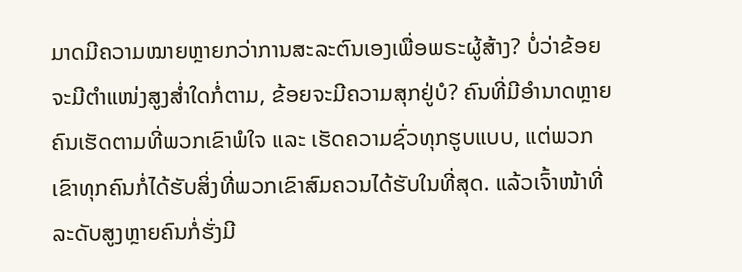ມາດມີຄວາມໝາຍຫຼາຍກວ່າການສະລະຕົນເອງເພື່ອພຣະຜູ້ສ້າງ? ບໍ່ວ່າຂ້ອຍຈະມີຕໍາແໜ່ງສູງສໍ່າໃດກໍ່ຕາມ, ຂ້ອຍຈະມີຄວາມສຸກຢູ່ບໍ? ຄົນທີ່ມີອຳນາດຫຼາຍຄົນເຮັດຕາມທີ່ພວກເຂົາພໍໃຈ ແລະ ເຮັດຄວາມຊົ່ວທຸກຮູບແບບ, ແຕ່ພວກເຂົາທຸກຄົນກໍ່ໄດ້ຮັບສິ່ງທີ່ພວກເຂົາສົມຄວນໄດ້ຮັບໃນທີ່ສຸດ. ແລ້ວເຈົ້າໜ້າທີ່ລະດັບສູງຫຼາຍຄົນກໍ່ຮັ່ງມີ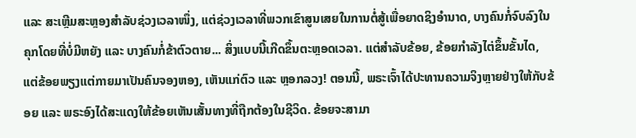ແລະ ສະເຫຼີມສະຫຼອງສໍາລັບຊ່ວງເວລາໜຶ່ງ, ແຕ່ຊ່ວງເວລາທີ່ພວກເຂົາສູນເສຍໃນການຕໍ່ສູ້ເພື່ອຍາດຊິງອຳນາດ, ບາງຄົນກໍ່ຈົບລົງໃນຄຸກໂດຍທີ່ບໍ່ມີຫຍັງ ແລະ ບາງຄົນກໍ່ຂ້າຕົວຕາຍ... ສິ່ງແບບນີ້ເກີດຂຶ້ນຕະຫຼອດເວລາ. ແຕ່ສໍາລັບຂ້ອຍ, ຂ້ອຍກໍາລັງໄຕ່ຂຶ້ນຂັ້ນໄດ, ແຕ່ຂ້ອຍພຽງແຕ່ກາຍມາເປັນຄົນຈອງຫອງ, ເຫັນແກ່ຕົວ ແລະ ຫຼອກລວງ! ຕອນນີ້, ພຣະເຈົ້າໄດ້ປະທານຄວາມຈິງຫຼາຍຢ່າງໃຫ້ກັບຂ້ອຍ ແລະ ພຣະອົງໄດ້ສະແດງໃຫ້ຂ້ອຍເຫັນເສັ້ນທາງທີ່ຖືກຕ້ອງໃນຊີວິດ. ຂ້ອຍຈະສາມາ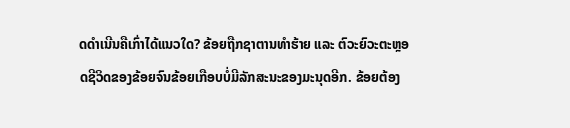ດດຳເນີນຄືເກົ່າໄດ້ແນວໃດ? ຂ້ອຍຖືກຊາຕານທຳຮ້າຍ ແລະ ຕົວະຍົວະຕະຫຼອດຊີວິດຂອງຂ້ອຍຈົນຂ້ອຍເກືອບບໍ່ມີລັກສະນະຂອງມະນຸດອີກ. ຂ້ອຍຕ້ອງ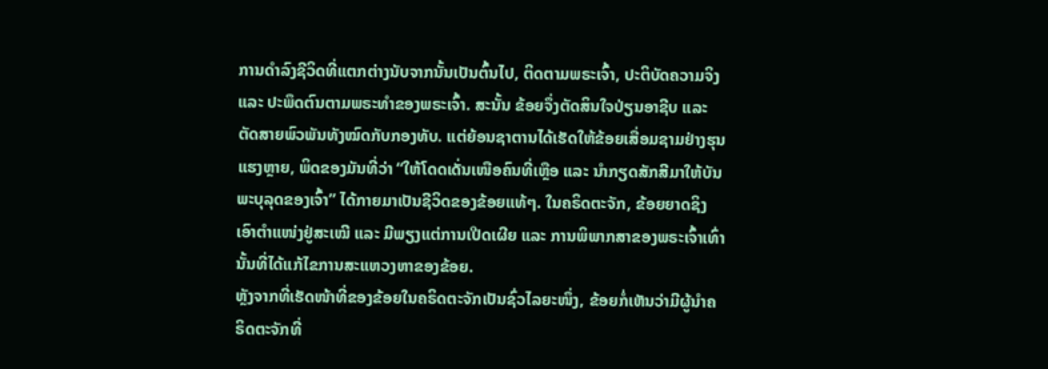ການດໍາລົງຊີວິດທີ່ແຕກຕ່າງນັບຈາກນັ້ນເປັນຕົ້ນໄປ, ຕິດຕາມພຣະເຈົ້າ, ປະຕິບັດຄວາມຈິງ ແລະ ປະພຶດຕົນຕາມພຣະທຳຂອງພຣະເຈົ້າ. ສະນັ້ນ ຂ້ອຍຈຶ່ງຕັດສິນໃຈປ່ຽນອາຊີບ ແລະ ຕັດສາຍພົວພັນທັງໝົດກັບກອງທັບ. ແຕ່ຍ້ອນຊາຕານໄດ້ເຮັດໃຫ້ຂ້ອຍເສື່ອມຊາມຢ່າງຮຸນແຮງຫຼາຍ, ພິດຂອງມັນທີ່ວ່າ “ໃຫ້ໂດດເດັ່ນເໜືອຄົນທີ່ເຫຼືອ ແລະ ນໍາກຽດສັກສີມາໃຫ້ບັນພະບຸລຸດຂອງເຈົ້າ” ໄດ້ກາຍມາເປັນຊີວິດຂອງຂ້ອຍແທ້ໆ. ໃນຄຣິດຕະຈັກ, ຂ້ອຍຍາດຊິງເອົາຕໍາແໜ່ງຢູ່ສະເໝີ ແລະ ມີພຽງແຕ່ການເປີດເຜີຍ ແລະ ການພິພາກສາຂອງພຣະເຈົ້າເທົ່ານັ້ນທີ່ໄດ້ແກ້ໄຂການສະແຫວງຫາຂອງຂ້ອຍ.
ຫຼັງຈາກທີ່ເຮັດໜ້າທີ່ຂອງຂ້ອຍໃນຄຣິດຕະຈັກເປັນຊົ່ວໄລຍະໜຶ່ງ, ຂ້ອຍກໍ່ເຫັນວ່າມີຜູ້ນໍາຄຣິດຕະຈັກທີ່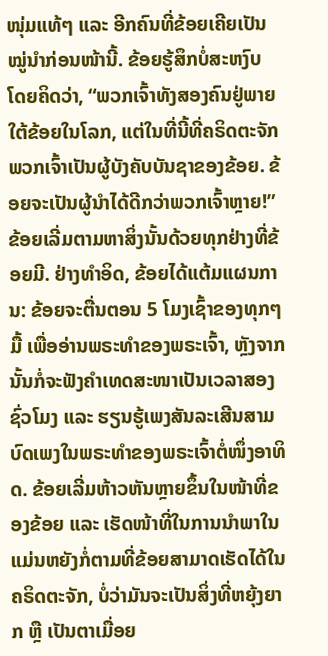ໜຸ່ມແທ້ໆ ແລະ ອີກຄົນທີ່ຂ້ອຍເຄີຍເປັນໝູ່ນໍາກ່ອນໜ້ານີ້. ຂ້ອຍຮູ້ສຶກບໍ່ສະຫງົບ ໂດຍຄິດວ່າ, “ພວກເຈົ້າທັງສອງຄົນຢູ່ພາຍໃຕ້ຂ້ອຍໃນໂລກ, ແຕ່ໃນທີ່ນີ້ທີ່ຄຣິດຕະຈັກ ພວກເຈົ້າເປັນຜູ້ບັງຄັບບັນຊາຂອງຂ້ອຍ. ຂ້ອຍຈະເປັນຜູ້ນຳໄດ້ດີກວ່າພວກເຈົ້າຫຼາຍ!” ຂ້ອຍເລີ່ມຕາມຫາສິ່ງນັ້ນດ້ວຍທຸກຢ່າງທີ່ຂ້ອຍມີ. ຢ່າງທຳອິດ, ຂ້ອຍໄດ້ແຕ້ມແຜນການ: ຂ້ອຍຈະຕື່ນຕອນ 5 ໂມງເຊົ້າຂອງທຸກໆມື້ ເພື່ອອ່ານພຣະທຳຂອງພຣະເຈົ້າ, ຫຼັງຈາກນັ້ນກໍ່ຈະຟັງຄຳເທດສະໜາເປັນເວລາສອງຊົ່ວໂມງ ແລະ ຮຽນຮູ້ເພງສັນລະເສີນສາມບົດເພງໃນພຣະທຳຂອງພຣະເຈົ້າຕໍ່ໜຶ່ງອາທິດ. ຂ້ອຍເລີ່ມຫ້າວຫັນຫຼາຍຂຶ້ນໃນໜ້າທີ່ຂອງຂ້ອຍ ແລະ ເຮັດໜ້າທີ່ໃນການນໍາພາໃນແມ່ນຫຍັງກໍ່ຕາມທີ່ຂ້ອຍສາມາດເຮັດໄດ້ໃນຄຣິດຕະຈັກ, ບໍ່ວ່າມັນຈະເປັນສິ່ງທີ່ຫຍຸ້ງຍາກ ຫຼື ເປັນຕາເມື່ອຍ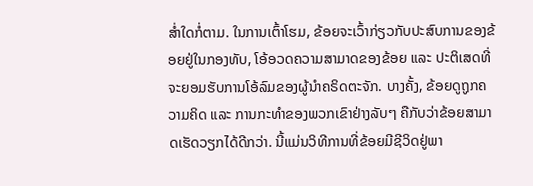ສໍ່າໃດກໍ່ຕາມ. ໃນການເຕົ້າໂຮມ, ຂ້ອຍຈະເວົ້າກ່ຽວກັບປະສົບການຂອງຂ້ອຍຢູ່ໃນກອງທັບ, ໂອ້ອວດຄວາມສາມາດຂອງຂ້ອຍ ແລະ ປະຕິເສດທີ່ຈະຍອມຮັບການໂອ້ລົມຂອງຜູ້ນໍາຄຣິດຕະຈັກ. ບາງຄັ້ງ, ຂ້ອຍດູຖູກຄວາມຄິດ ແລະ ການກະທຳຂອງພວກເຂົາຢ່າງລັບໆ ຄືກັບວ່າຂ້ອຍສາມາດເຮັດວຽກໄດ້ດີກວ່າ. ນີ້ແມ່ນວິທີການທີ່ຂ້ອຍມີຊີວິດຢູ່ພາ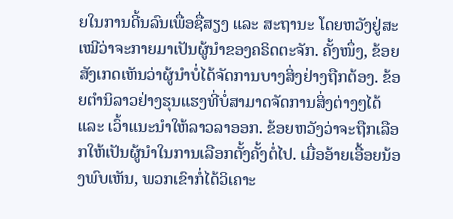ຍໃນການດີ້ນລົນເພື່ອຊື່ສຽງ ແລະ ສະຖານະ ໂດຍຫວັງຢູ່ສະເໝີວ່າຈະກາຍມາເປັນຜູ້ນໍາຂອງຄຣິດຕະຈັກ. ຄັ້ງໜຶ່ງ, ຂ້ອຍສັງເກດເຫັນວ່າຜູ້ນຳບໍ່ໄດ້ຈັດການບາງສິ່ງຢ່າງຖືກຕ້ອງ. ຂ້ອຍຕໍານິລາວຢ່າງຮຸນແຮງທີ່ບໍ່ສາມາດຈັດການສິ່ງຕ່າງໆໄດ້ ແລະ ເວົ້າແນະນໍາໃຫ້ລາວລາອອກ. ຂ້ອຍຫວັງວ່າຈະຖືກເລືອກໃຫ້ເປັນຜູ້ນຳໃນການເລືອກຕັ້ງຄັ້ງຕໍ່ໄປ. ເມື່ອອ້າຍເອື້ອຍນ້ອງພົບເຫັນ, ພວກເຂົາກໍ່ໄດ້ວິເຄາະ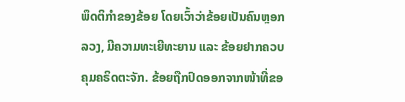ພຶດຕິກໍາຂອງຂ້ອຍ ໂດຍເວົ້າວ່າຂ້ອຍເປັນຄົນຫຼອກລວງ, ມີຄວາມທະເຍີທະຍານ ແລະ ຂ້ອຍຢາກຄວບຄຸມຄຣິດຕະຈັກ. ຂ້ອຍຖືກປົດອອກຈາກໜ້າທີ່ຂອ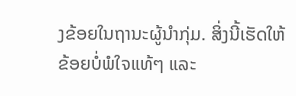ງຂ້ອຍໃນຖານະຜູ້ນໍາກຸ່ມ. ສິ່ງນີ້ເຮັດໃຫ້ຂ້ອຍບໍ່ພໍໃຈແທ້ໆ ແລະ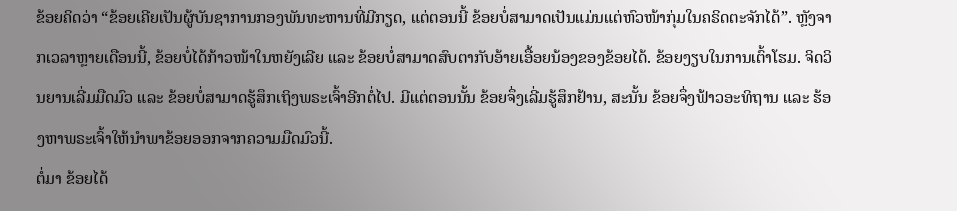ຂ້ອຍຄິດວ່າ “ຂ້ອຍເຄີຍເປັນຜູ້ບັນຊາການກອງພັນທະຫານທີ່ມີກຽດ, ແຕ່ຕອນນີ້ ຂ້ອຍບໍ່ສາມາດເປັນແມ່ນແຕ່ຫົວໜ້າກຸ່ມໃນຄຣິດຕະຈັກໄດ້”. ຫຼັງຈາກເວລາຫຼາຍເດືອນນີ້, ຂ້ອຍບໍ່ໄດ້ກ້າວໜ້າໃນຫຍັງເລີຍ ແລະ ຂ້ອຍບໍ່ສາມາດສົບຕາກັບອ້າຍເອື້ອຍນ້ອງຂອງຂ້ອຍໄດ້. ຂ້ອຍງຽບໃນການເຕົ້າໂຮມ. ຈິດວິນຍານເລີ່ມມືດມົວ ແລະ ຂ້ອຍບໍ່ສາມາດຮູ້ສຶກເຖິງພຣະເຈົ້າອີກຕໍ່ໄປ. ມີແຕ່ຕອນນັ້ນ ຂ້ອຍຈຶ່ງເລີ່ມຮູ້ສຶກຢ້ານ, ສະນັ້ນ ຂ້ອຍຈຶ່ງຟ້າວອະທິຖານ ແລະ ຮ້ອງຫາພຣະເຈົ້າໃຫ້ນຳພາຂ້ອຍອອກຈາກຄວາມມືດມົວນີ້.
ຕໍ່ມາ ຂ້ອຍໄດ້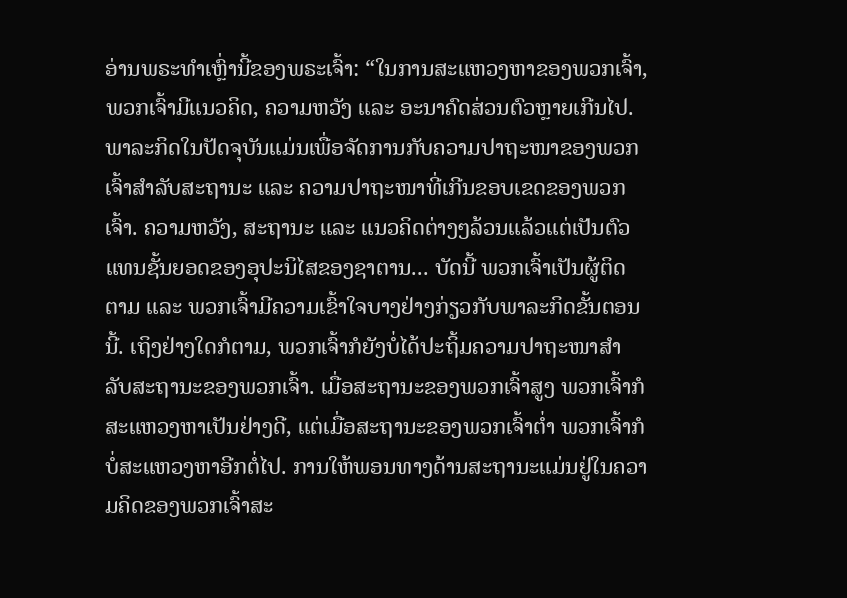ອ່ານພຣະທຳເຫຼົ່ານີ້ຂອງພຣະເຈົ້າ: “ໃນການສະແຫວງຫາຂອງພວກເຈົ້າ, ພວກເຈົ້າມີແນວຄິດ, ຄວາມຫວັງ ແລະ ອະນາຄົດສ່ວນຕົວຫຼາຍເກີນໄປ. ພາລະກິດໃນປັດຈຸບັນແມ່ນເພື່ອຈັດການກັບຄວາມປາຖະໜາຂອງພວກເຈົ້າສຳລັບສະຖານະ ແລະ ຄວາມປາຖະໜາທີ່ເກີນຂອບເຂດຂອງພວກເຈົ້າ. ຄວາມຫວັງ, ສະຖານະ ແລະ ແນວຄິດຕ່າງໆລ້ວນແລ້ວແຕ່ເປັນຕົວແທນຊັ້ນຍອດຂອງອຸປະນິໄສຂອງຊາຕານ... ບັດນີ້ ພວກເຈົ້າເປັນຜູ້ຕິດຕາມ ແລະ ພວກເຈົ້າມີຄວາມເຂົ້າໃຈບາງຢ່າງກ່ຽວກັບພາລະກິດຂັ້ນຕອນນີ້. ເຖິງຢ່າງໃດກໍຕາມ, ພວກເຈົ້າກໍຍັງບໍ່ໄດ້ປະຖິ້ມຄວາມປາຖະໜາສຳລັບສະຖານະຂອງພວກເຈົ້າ. ເມື່ອສະຖານະຂອງພວກເຈົ້າສູງ ພວກເຈົ້າກໍສະແຫວງຫາເປັນຢ່າງດີ, ແຕ່ເມື່ອສະຖານະຂອງພວກເຈົ້າຕໍ່າ ພວກເຈົ້າກໍບໍ່ສະແຫວງຫາອີກຕໍ່ໄປ. ການໃຫ້ພອນທາງດ້ານສະຖານະແມ່ນຢູ່ໃນຄວາມຄິດຂອງພວກເຈົ້າສະ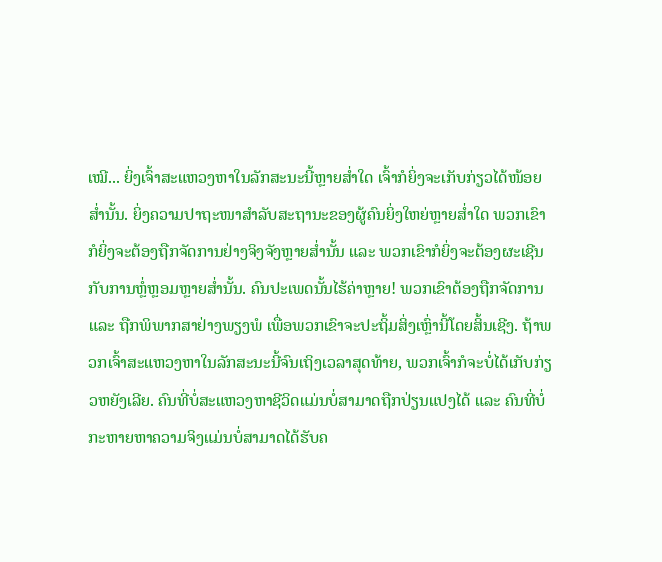ເໝີ... ຍິ່ງເຈົ້າສະແຫວງຫາໃນລັກສະນະນີ້ຫຼາຍສໍ່າໃດ ເຈົ້າກໍຍິ່ງຈະເກັບກ່ຽວໄດ້ໜ້ອຍສໍ່ານັ້ນ. ຍິ່ງຄວາມປາຖະໜາສຳລັບສະຖານະຂອງຜູ້ຄົນຍິ່ງໃຫຍ່ຫຼາຍສໍ່າໃດ ພວກເຂົາກໍຍິ່ງຈະຕ້ອງຖືກຈັດການຢ່າງຈິງຈັງຫຼາຍສໍ່ານັ້ນ ແລະ ພວກເຂົາກໍຍິ່ງຈະຕ້ອງຜະເຊີນກັບການຫຼໍ່ຫຼອມຫຼາຍສໍ່ານັ້ນ. ຄົນປະເພດນັ້ນໄຮ້ຄ່າຫຼາຍ! ພວກເຂົາຕ້ອງຖືກຈັດການ ແລະ ຖືກພິພາກສາຢ່າງພຽງພໍ ເພື່ອພວກເຂົາຈະປະຖິ້ມສິ່ງເຫຼົ່ານີ້ໂດຍສິ້ນເຊີງ. ຖ້າພວກເຈົ້າສະແຫວງຫາໃນລັກສະນະນີ້ຈົນເຖິງເວລາສຸດທ້າຍ, ພວກເຈົ້າກໍຈະບໍ່ໄດ້ເກັບກ່ຽວຫຍັງເລີຍ. ຄົນທີ່ບໍ່ສະແຫວງຫາຊີວິດແມ່ນບໍ່ສາມາດຖືກປ່ຽນແປງໄດ້ ແລະ ຄົນທີ່ບໍ່ກະຫາຍຫາຄວາມຈິງແມ່ນບໍ່ສາມາດໄດ້ຮັບຄ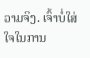ວາມຈິງ. ເຈົ້າບໍ່ໃສ່ໃຈໃນການ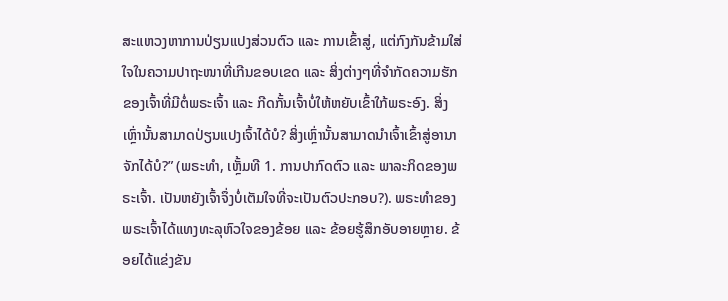ສະແຫວງຫາການປ່ຽນແປງສ່ວນຕົວ ແລະ ການເຂົ້າສູ່, ແຕ່ກົງກັນຂ້າມໃສ່ໃຈໃນຄວາມປາຖະໜາທີ່ເກີນຂອບເຂດ ແລະ ສິ່ງຕ່າງໆທີ່ຈຳກັດຄວາມຮັກຂອງເຈົ້າທີ່ມີຕໍ່ພຣະເຈົ້າ ແລະ ກີດກັ້ນເຈົ້າບໍ່ໃຫ້ຫຍັບເຂົ້າໃກ້ພຣະອົງ. ສິ່ງເຫຼົ່ານັ້ນສາມາດປ່ຽນແປງເຈົ້າໄດ້ບໍ? ສິ່ງເຫຼົ່ານັ້ນສາມາດນໍາເຈົ້າເຂົ້າສູ່ອານາຈັກໄດ້ບໍ?” (ພຣະທຳ, ເຫຼັ້ມທີ 1. ການປາກົດຕົວ ແລະ ພາລະກິດຂອງພຣະເຈົ້າ. ເປັນຫຍັງເຈົ້າຈຶ່ງບໍ່ເຕັມໃຈທີ່ຈະເປັນຕົວປະກອບ?). ພຣະທຳຂອງພຣະເຈົ້າໄດ້ແທງທະລຸຫົວໃຈຂອງຂ້ອຍ ແລະ ຂ້ອຍຮູ້ສຶກອັບອາຍຫຼາຍ. ຂ້ອຍໄດ້ແຂ່ງຂັນ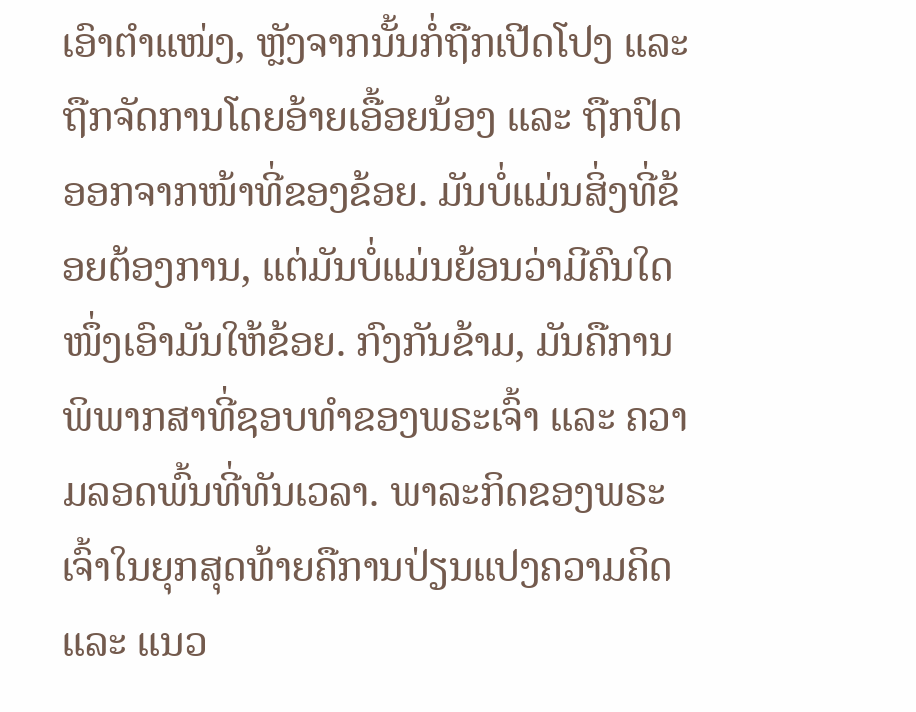ເອົາຕຳແໜ່ງ, ຫຼັງຈາກນັ້ນກໍ່ຖືກເປີດໂປງ ແລະ ຖືກຈັດການໂດຍອ້າຍເອື້ອຍນ້ອງ ແລະ ຖືກປົດອອກຈາກໜ້າທີ່ຂອງຂ້ອຍ. ມັນບໍ່ແມ່ນສິ່ງທີ່ຂ້ອຍຕ້ອງການ, ແຕ່ມັນບໍ່ແມ່ນຍ້ອນວ່າມີຄົນໃດໜຶ່ງເອົາມັນໃຫ້ຂ້ອຍ. ກົງກັນຂ້າມ, ມັນຄືການພິພາກສາທີ່ຊອບທໍາຂອງພຣະເຈົ້າ ແລະ ຄວາມລອດພົ້ນທີ່ທັນເວລາ. ພາລະກິດຂອງພຣະເຈົ້າໃນຍຸກສຸດທ້າຍຄືການປ່ຽນແປງຄວາມຄິດ ແລະ ແນວ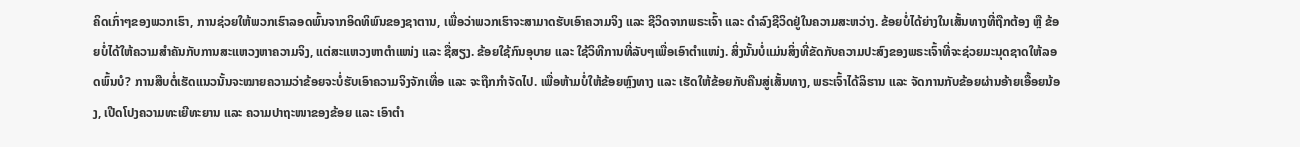ຄິດເກົ່າໆຂອງພວກເຮົາ, ການຊ່ວຍໃຫ້ພວກເຮົາລອດພົ້ນຈາກອິດທິພົນຂອງຊາຕານ, ເພື່ອວ່າພວກເຮົາຈະສາມາດຮັບເອົາຄວາມຈິງ ແລະ ຊີວິດຈາກພຣະເຈົ້າ ແລະ ດໍາລົງຊີວິດຢູ່ໃນຄວາມສະຫວ່າງ. ຂ້ອຍບໍ່ໄດ້ຍ່າງໃນເສັ້ນທາງທີ່ຖືກຕ້ອງ ຫຼື ຂ້ອຍບໍ່ໄດ້ໃຫ້ຄວາມສຳຄັນກັບການສະແຫວງຫາຄວາມຈິງ, ແຕ່ສະແຫວງຫາຕໍາແໜ່ງ ແລະ ຊື່ສຽງ. ຂ້ອຍໃຊ້ກົນອຸບາຍ ແລະ ໃຊ້ວິທີການທີ່ລັບໆເພື່ອເອົາຕໍາແໜ່ງ. ສິ່ງນັ້ນບໍ່ແມ່ນສິ່ງທີ່ຂັດກັບຄວາມປະສົງຂອງພຣະເຈົ້າທີ່ຈະຊ່ວຍມະນຸດຊາດໃຫ້ລອດພົ້ນບໍ? ການສືບຕໍ່ເຮັດແນວນັ້ນຈະໝາຍຄວາມວ່າຂ້ອຍຈະບໍ່ຮັບເອົາຄວາມຈິງຈັກເທື່ອ ແລະ ຈະຖືກກໍາຈັດໄປ. ເພື່ອຫ້າມບໍ່ໃຫ້ຂ້ອຍຫຼົງທາງ ແລະ ເຮັດໃຫ້ຂ້ອຍກັບຄືນສູ່ເສັ້ນທາງ, ພຣະເຈົ້າໄດ້ລິຮານ ແລະ ຈັດການກັບຂ້ອຍຜ່ານອ້າຍເອື້ອຍນ້ອງ, ເປີດໂປງຄວາມທະເຍີທະຍານ ແລະ ຄວາມປາຖະໜາຂອງຂ້ອຍ ແລະ ເອົາຕໍາ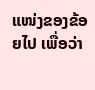ແໜ່ງຂອງຂ້ອຍໄປ ເພື່ອວ່າ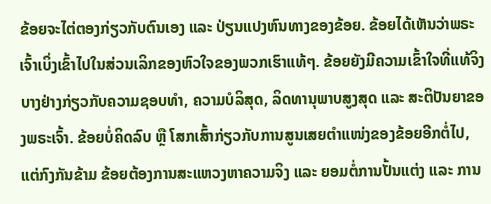ຂ້ອຍຈະໄຕ່ຕອງກ່ຽວກັບຕົນເອງ ແລະ ປ່ຽນແປງຫົນທາງຂອງຂ້ອຍ. ຂ້ອຍໄດ້ເຫັນວ່າພຣະເຈົ້າເບິ່ງເຂົ້າໄປໃນສ່ວນເລິກຂອງຫົວໃຈຂອງພວກເຮົາແທ້ໆ. ຂ້ອຍຍັງມີຄວາມເຂົ້າໃຈທີ່ແທ້ຈິງບາງຢ່າງກ່ຽວກັບຄວາມຊອບທໍາ, ຄວາມບໍລິສຸດ, ລິດທານຸພາບສູງສຸດ ແລະ ສະຕິປັນຍາຂອງພຣະເຈົ້າ. ຂ້ອຍບໍ່ຄິດລົບ ຫຼື ໂສກເສົ້າກ່ຽວກັບການສູນເສຍຕໍາແໜ່ງຂອງຂ້ອຍອີກຕໍ່ໄປ, ແຕ່ກົງກັນຂ້າມ ຂ້ອຍຕ້ອງການສະແຫວງຫາຄວາມຈິງ ແລະ ຍອມຕໍ່ການປັ້ນແຕ່ງ ແລະ ການ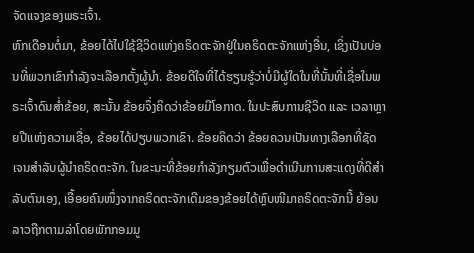ຈັດແຈງຂອງພຣະເຈົ້າ.
ຫົກເດືອນຕໍ່ມາ, ຂ້ອຍໄດ້ໄປໃຊ້ຊີວິດແຫ່ງຄຣິດຕະຈັກຢູ່ໃນຄຣິດຕະຈັກແຫ່ງອື່ນ, ເຊິ່ງເປັນບ່ອນທີ່ພວກເຂົາກໍາລັງຈະເລືອກຕັ້ງຜູ້ນໍາ. ຂ້ອຍດີໃຈທີ່ໄດ້ຮຽນຮູ້ວ່າບໍ່ມີຜູ້ໃດໃນທີ່ນັ້ນທີ່ເຊື່ອໃນພຣະເຈົ້າດົນສໍ່າຂ້ອຍ, ສະນັ້ນ ຂ້ອຍຈຶ່ງຄິດວ່າຂ້ອຍມີໂອກາດ. ໃນປະສົບການຊີວິດ ແລະ ເວລາຫຼາຍປີແຫ່ງຄວາມເຊື່ອ, ຂ້ອຍໄດ້ປຽບພວກເຂົາ. ຂ້ອຍຄິດວ່າ ຂ້ອຍຄວນເປັນທາງເລືອກທີ່ຊັດເຈນສຳລັບຜູ້ນຳຄຣິດຕະຈັກ. ໃນຂະນະທີ່ຂ້ອຍກຳລັງກຽມຕົວເພື່ອດຳເນີນການສະແດງທີ່ດີສຳລັບຕົນເອງ, ເອື້ອຍຄົນໜຶ່ງຈາກຄຣິດຕະຈັກເດີມຂອງຂ້ອຍໄດ້ຫຼົບໜີມາຄຣິດຕະຈັກນີ້ ຍ້ອນລາວຖືກຕາມລ່າໂດຍພັກກອມມູ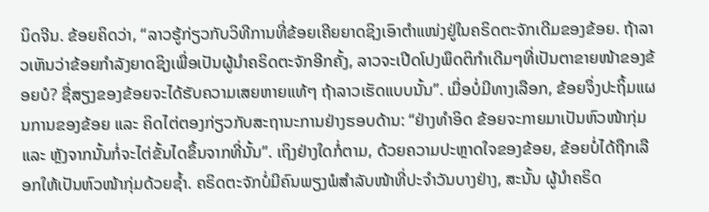ນິດຈີນ. ຂ້ອຍຄິດວ່າ, “ລາວຮູ້ກ່ຽວກັບວິທີການທີ່ຂ້ອຍເຄີຍຍາດຊິງເອົາຕໍາແໜ່ງຢູ່ໃນຄຣິດຕະຈັກເດີມຂອງຂ້ອຍ. ຖ້າລາວເຫັນວ່າຂ້ອຍກໍາລັງຍາດຊິງເພື່ອເປັນຜູ້ນໍາຄຣິດຕະຈັກອີກຄັ້ງ, ລາວຈະເປີດໂປງພຶດຕິກໍາເດີມໆທີ່ເປັນຕາຂາຍໜ້າຂອງຂ້ອຍບໍ? ຊື່ສຽງຂອງຂ້ອຍຈະໄດ້ຮັບຄວາມເສຍຫາຍແທ້ໆ ຖ້າລາວເຮັດແບບນັ້ນ”. ເມື່ອບໍ່ມີທາງເລືອກ, ຂ້ອຍຈຶ່ງປະຖິ້ມແຜນການຂອງຂ້ອຍ ແລະ ຄິດໄຕ່ຕອງກ່ຽວກັບສະຖານະການຢ່າງຮອບດ້ານ: “ຢ່າງທໍາອິດ ຂ້ອຍຈະກາຍມາເປັນຫົວໜ້າກຸ່ມ ແລະ ຫຼັງຈາກນັ້ນກໍ່ຈະໄຕ່ຂັ້ນໄດຂຶ້ນຈາກທີ່ນັ້ນ”. ເຖິງຢ່າງໃດກໍ່ຕາມ, ດ້ວຍຄວາມປະຫຼາດໃຈຂອງຂ້ອຍ, ຂ້ອຍບໍ່ໄດ້ຖືກເລືອກໃຫ້ເປັນຫົວໜ້າກຸ່ມດ້ວຍຊໍ້າ. ຄຣິດຕະຈັກບໍ່ມີຄົນພຽງພໍສໍາລັບໜ້າທີ່ປະຈຳວັນບາງຢ່າງ, ສະນັ້ນ ຜູ້ນໍາຄຣິດ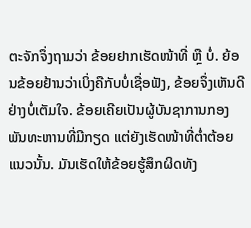ຕະຈັກຈຶ່ງຖາມວ່າ ຂ້ອຍຢາກເຮັດໜ້າທີ່ ຫຼື ບໍ່. ຍ້ອນຂ້ອຍຢ້ານວ່າເບິ່ງຄືກັບບໍ່ເຊື່ອຟັງ, ຂ້ອຍຈຶ່ງເຫັນດີຢ່າງບໍ່ເຕັມໃຈ. ຂ້ອຍເຄີຍເປັນຜູ້ບັນຊາການກອງພັນທະຫານທີ່ມີກຽດ ແຕ່ຍັງເຮັດໜ້າທີ່ຕໍ່າຕ້ອຍແນວນັ້ນ. ມັນເຮັດໃຫ້ຂ້ອຍຮູ້ສຶກຜິດທັງ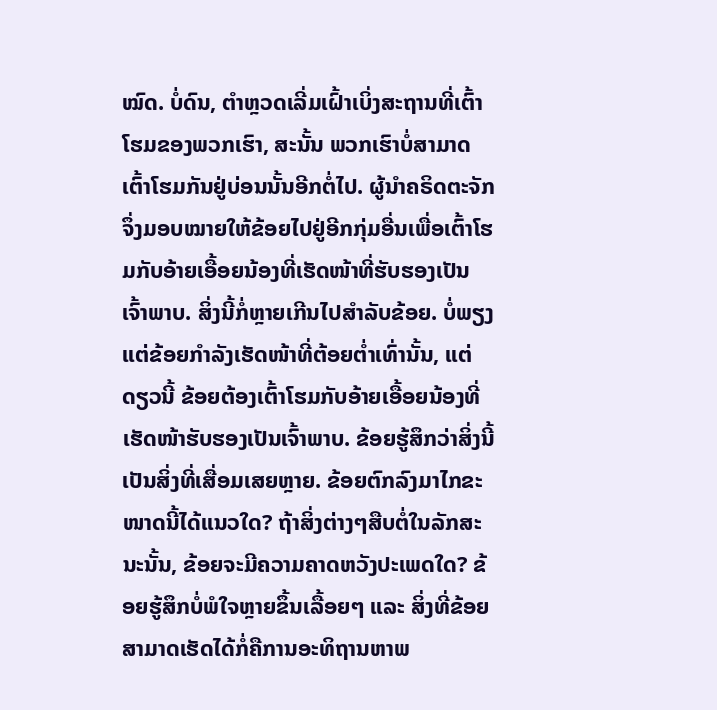ໝົດ. ບໍ່ດົນ, ຕຳຫຼວດເລີ່ມເຝົ້າເບິ່ງສະຖານທີ່ເຕົ້າໂຮມຂອງພວກເຮົາ, ສະນັ້ນ ພວກເຮົາບໍ່ສາມາດເຕົ້າໂຮມກັນຢູ່ບ່ອນນັ້ນອີກຕໍ່ໄປ. ຜູ້ນຳຄຣິດຕະຈັກຈຶ່ງມອບໝາຍໃຫ້ຂ້ອຍໄປຢູ່ອີກກຸ່ມອື່ນເພື່ອເຕົ້າໂຮມກັບອ້າຍເອື້ອຍນ້ອງທີ່ເຮັດໜ້າທີ່ຮັບຮອງເປັນເຈົ້າພາບ. ສິ່ງນີ້ກໍ່ຫຼາຍເກີນໄປສໍາລັບຂ້ອຍ. ບໍ່ພຽງແຕ່ຂ້ອຍກຳລັງເຮັດໜ້າທີ່ຕ້ອຍຕໍ່າເທົ່ານັ້ນ, ແຕ່ດຽວນີ້ ຂ້ອຍຕ້ອງເຕົ້າໂຮມກັບອ້າຍເອື້ອຍນ້ອງທີ່ເຮັດໜ້າຮັບຮອງເປັນເຈົ້າພາບ. ຂ້ອຍຮູ້ສຶກວ່າສິ່ງນີ້ເປັນສິ່ງທີ່ເສື່ອມເສຍຫຼາຍ. ຂ້ອຍຕົກລົງມາໄກຂະໜາດນີ້ໄດ້ແນວໃດ? ຖ້າສິ່ງຕ່າງໆສືບຕໍ່ໃນລັກສະນະນັ້ນ, ຂ້ອຍຈະມີຄວາມຄາດຫວັງປະເພດໃດ? ຂ້ອຍຮູ້ສຶກບໍ່ພໍໃຈຫຼາຍຂຶ້ນເລື້ອຍໆ ແລະ ສິ່ງທີ່ຂ້ອຍສາມາດເຮັດໄດ້ກໍ່ຄືການອະທິຖານຫາພ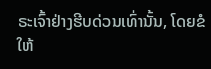ຣະເຈົ້າຢ່າງຮີບດ່ວນເທົ່ານັ້ນ, ໂດຍຂໍໃຫ້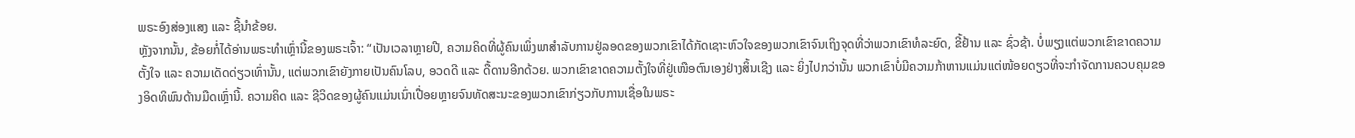ພຣະອົງສ່ອງແສງ ແລະ ຊີ້ນໍາຂ້ອຍ.
ຫຼັງຈາກນັ້ນ, ຂ້ອຍກໍ່ໄດ້ອ່ານພຣະທຳເຫຼົ່ານີ້ຂອງພຣະເຈົ້າ: “ເປັນເວລາຫຼາຍປີ, ຄວາມຄິດທີ່ຜູ້ຄົນເພິ່ງພາສຳລັບການຢູ່ລອດຂອງພວກເຂົາໄດ້ກັດເຊາະຫົວໃຈຂອງພວກເຂົາຈົນເຖິງຈຸດທີ່ວ່າພວກເຂົາທໍລະຍົດ, ຂີ້ຢ້ານ ແລະ ຊົ່ວຊ້າ. ບໍ່ພຽງແຕ່ພວກເຂົາຂາດຄວາມຕັ້ງໃຈ ແລະ ຄວາມເດັດດ່ຽວເທົ່ານັ້ນ, ແຕ່ພວກເຂົາຍັງກາຍເປັນຄົນໂລບ, ອວດດີ ແລະ ດື້ດານອີກດ້ວຍ. ພວກເຂົາຂາດຄວາມຕັ້ງໃຈທີ່ຢູ່ເໜືອຕົນເອງຢ່າງສິ້ນເຊີງ ແລະ ຍິ່ງໄປກວ່ານັ້ນ ພວກເຂົາບໍ່ມີຄວາມກ້າຫານແມ່ນແຕ່ໜ້ອຍດຽວທີ່ຈະກຳຈັດການຄວບຄຸມຂອງອິດທິພົນດ້ານມືດເຫຼົ່ານີ້. ຄວາມຄິດ ແລະ ຊີວິດຂອງຜູ້ຄົນແມ່ນເນົ່າເປື່ອຍຫຼາຍຈົນທັດສະນະຂອງພວກເຂົາກ່ຽວກັບການເຊື່ອໃນພຣະ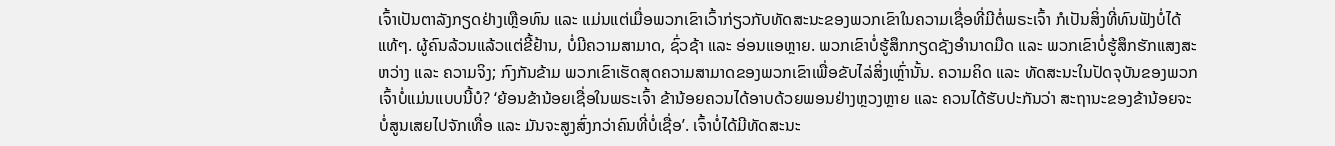ເຈົ້າເປັນຕາລັງກຽດຢ່າງເຫຼືອທົນ ແລະ ແມ່ນແຕ່ເມື່ອພວກເຂົາເວົ້າກ່ຽວກັບທັດສະນະຂອງພວກເຂົາໃນຄວາມເຊື່ອທີ່ມີຕໍ່ພຣະເຈົ້າ ກໍເປັນສິ່ງທີ່ທົນຟັງບໍ່ໄດ້ແທ້ໆ. ຜູ້ຄົນລ້ວນແລ້ວແຕ່ຂີ້ຢ້ານ, ບໍ່ມີຄວາມສາມາດ, ຊົ່ວຊ້າ ແລະ ອ່ອນແອຫຼາຍ. ພວກເຂົາບໍ່ຮູ້ສຶກກຽດຊັງອຳນາດມືດ ແລະ ພວກເຂົາບໍ່ຮູ້ສຶກຮັກແສງສະຫວ່າງ ແລະ ຄວາມຈິງ; ກົງກັນຂ້າມ ພວກເຂົາເຮັດສຸດຄວາມສາມາດຂອງພວກເຂົາເພື່ອຂັບໄລ່ສິ່ງເຫຼົ່ານັ້ນ. ຄວາມຄິດ ແລະ ທັດສະນະໃນປັດຈຸບັນຂອງພວກເຈົ້າບໍ່ແມ່ນແບບນີ້ບໍ? ‘ຍ້ອນຂ້ານ້ອຍເຊື່ອໃນພຣະເຈົ້າ ຂ້ານ້ອຍຄວນໄດ້ອາບດ້ວຍພອນຢ່າງຫຼວງຫຼາຍ ແລະ ຄວນໄດ້ຮັບປະກັນວ່າ ສະຖານະຂອງຂ້ານ້ອຍຈະບໍ່ສູນເສຍໄປຈັກເທື່ອ ແລະ ມັນຈະສູງສົ່ງກວ່າຄົນທີ່ບໍ່ເຊື່ອ’. ເຈົ້າບໍ່ໄດ້ມີທັດສະນະ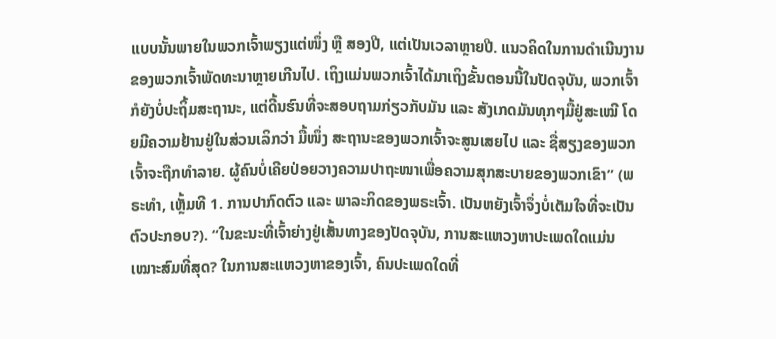ແບບນັ້ນພາຍໃນພວກເຈົ້າພຽງແຕ່ໜຶ່ງ ຫຼື ສອງປີ, ແຕ່ເປັນເວລາຫຼາຍປີ. ແນວຄິດໃນການດຳເນີນງານຂອງພວກເຈົ້າພັດທະນາຫຼາຍເກີນໄປ. ເຖິງແມ່ນພວກເຈົ້າໄດ້ມາເຖິງຂັ້ນຕອນນີ້ໃນປັດຈຸບັນ, ພວກເຈົ້າກໍຍັງບໍ່ປະຖິ້ມສະຖານະ, ແຕ່ດີ້ນຮົນທີ່ຈະສອບຖາມກ່ຽວກັບມັນ ແລະ ສັງເກດມັນທຸກໆມື້ຢູ່ສະເໝີ ໂດຍມີຄວາມຢ້ານຢູ່ໃນສ່ວນເລິກວ່າ ມື້ໜຶ່ງ ສະຖານະຂອງພວກເຈົ້າຈະສູນເສຍໄປ ແລະ ຊື່ສຽງຂອງພວກເຈົ້າຈະຖືກທຳລາຍ. ຜູ້ຄົນບໍ່ເຄີຍປ່ອຍວາງຄວາມປາຖະໜາເພື່ອຄວາມສຸກສະບາຍຂອງພວກເຂົາ” (ພຣະທຳ, ເຫຼັ້ມທີ 1. ການປາກົດຕົວ ແລະ ພາລະກິດຂອງພຣະເຈົ້າ. ເປັນຫຍັງເຈົ້າຈຶ່ງບໍ່ເຕັມໃຈທີ່ຈະເປັນຕົວປະກອບ?). “ໃນຂະນະທີ່ເຈົ້າຍ່າງຢູ່ເສັ້ນທາງຂອງປັດຈຸບັນ, ການສະແຫວງຫາປະເພດໃດແມ່ນເໝາະສົມທີ່ສຸດ? ໃນການສະແຫວງຫາຂອງເຈົ້າ, ຄົນປະເພດໃດທີ່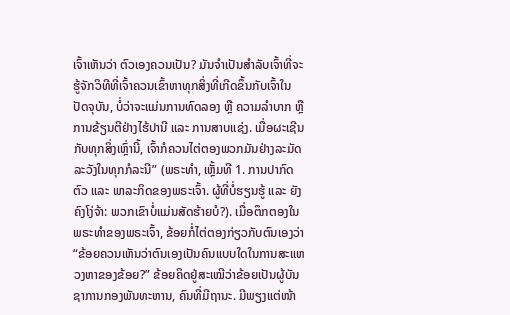ເຈົ້າເຫັນວ່າ ຕົວເອງຄວນເປັນ? ມັນຈໍາເປັນສໍາລັບເຈົ້າທີ່ຈະຮູ້ຈັກວິທີທີ່ເຈົ້າຄວນເຂົ້າຫາທຸກສິ່ງທີ່ເກີດຂຶ້ນກັບເຈົ້າໃນປັດຈຸບັນ, ບໍ່ວ່າຈະແມ່ນການທົດລອງ ຫຼື ຄວາມລໍາບາກ ຫຼື ການຂ້ຽນຕີຢ່າງໄຮ້ປານີ ແລະ ການສາບແຊ່ງ. ເມື່ອຜະເຊີນກັບທຸກສິ່ງເຫຼົ່ານີ້, ເຈົ້າກໍຄວນໄຕ່ຕອງພວກມັນຢ່າງລະມັດລະວັງໃນທຸກກໍລະນີ” (ພຣະທຳ, ເຫຼັ້ມທີ 1. ການປາກົດຕົວ ແລະ ພາລະກິດຂອງພຣະເຈົ້າ. ຜູ້ທີ່ບໍ່ຮຽນຮູ້ ແລະ ຍັງຄົງໂງ່ຈ້າ: ພວກເຂົາບໍ່ແມ່ນສັດຮ້າຍບໍ?). ເມື່ອຕຶກຕອງໃນພຣະທຳຂອງພຣະເຈົ້າ, ຂ້ອຍກໍ່ໄຕ່ຕອງກ່ຽວກັບຕົນເອງວ່າ “ຂ້ອຍຄວນເຫັນວ່າຕົນເອງເປັນຄົນແບບໃດໃນການສະແຫວງຫາຂອງຂ້ອຍ?” ຂ້ອຍຄິດຢູ່ສະເໝີວ່າຂ້ອຍເປັນຜູ້ບັນຊາການກອງພັນທະຫານ, ຄົນທີ່ມີຖານະ. ມີພຽງແຕ່ໜ້າ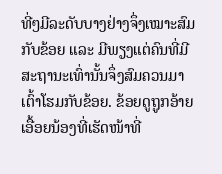ທີ່ໆມີລະດັບບາງຢ່າງຈຶ່ງເໝາະສົມກັບຂ້ອຍ ແລະ ມີພຽງແຕ່ຄົນທີ່ມີສະຖານະເທົ່ານັ້ນຈຶ່ງສົມຄວນມາເຕົ້າໂຮມກັບຂ້ອຍ. ຂ້ອຍດູຖູກອ້າຍເອື້ອຍນ້ອງທີ່ເຮັດໜ້າທີ່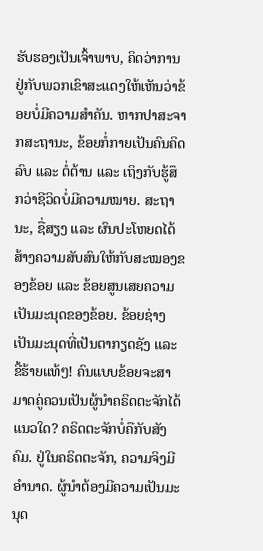ຮັບຮອງເປັນເຈົ້າພາບ, ຄິດວ່າການຢູ່ກັບພວກເຂົາສະແດງໃຫ້ເຫັນວ່າຂ້ອຍບໍ່ມີຄວາມສຳຄັນ. ຫາກປາສະຈາກສະຖານະ, ຂ້ອຍກໍ່ກາຍເປັນຄົນຄິດລົບ ແລະ ຕໍ່ຕ້ານ ແລະ ເຖິງກັບຮູ້ສຶກວ່າຊີວິດບໍ່ມີຄວາມໝາຍ. ສະຖານະ, ຊື່ສຽງ ແລະ ຜົນປະໂຫຍດໄດ້ສ້າງຄວາມສັບສົນໃຫ້ກັບສະໝອງຂອງຂ້ອຍ ແລະ ຂ້ອຍສູນເສຍຄວາມເປັນມະນຸດຂອງຂ້ອຍ. ຂ້ອຍຊ່າງເປັນມະນຸດທີ່ເປັນຕາກຽດຊັງ ແລະ ຂີ້ຮ້າຍແທ້ໆ! ຄົນແບບຂ້ອຍຈະສາມາດຄູ່ຄວນເປັນຜູ້ນຳຄຣິດຕະຈັກໄດ້ແນວໃດ? ຄຣິດຕະຈັກບໍ່ຄືກັບສັງຄົມ. ຢູ່ໃນຄຣິດຕະຈັກ, ຄວາມຈິງມີອຳນາດ. ຜູ້ນຳຕ້ອງມີຄວາມເປັນມະນຸດ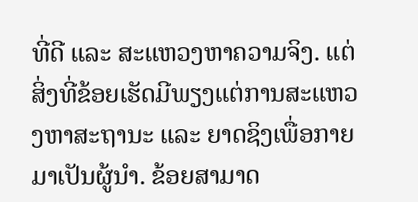ທີ່ດີ ແລະ ສະແຫວງຫາຄວາມຈິງ. ແຕ່ສິ່ງທີ່ຂ້ອຍເຮັດມີພຽງແຕ່ການສະແຫວງຫາສະຖານະ ແລະ ຍາດຊິງເພື່ອກາຍມາເປັນຜູ້ນຳ. ຂ້ອຍສາມາດ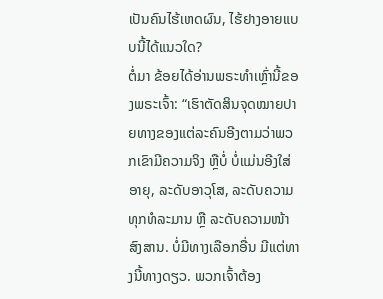ເປັນຄົນໄຮ້ເຫດຜົນ, ໄຮ້ຢາງອາຍແບບນີ້ໄດ້ແນວໃດ?
ຕໍ່ມາ ຂ້ອຍໄດ້ອ່ານພຣະທຳເຫຼົ່ານີ້ຂອງພຣະເຈົ້າ: “ເຮົາຕັດສິນຈຸດໝາຍປາຍທາງຂອງແຕ່ລະຄົນອີງຕາມວ່າພວກເຂົາມີຄວາມຈິງ ຫຼືບໍ່ ບໍ່ແມ່ນອີງໃສ່ອາຍຸ, ລະດັບອາວຸໂສ, ລະດັບຄວາມທຸກທໍລະມານ ຫຼື ລະດັບຄວາມໜ້າສົງສານ. ບໍ່ມີທາງເລືອກອື່ນ ມີແຕ່ທາງນີ້ທາງດຽວ. ພວກເຈົ້າຕ້ອງ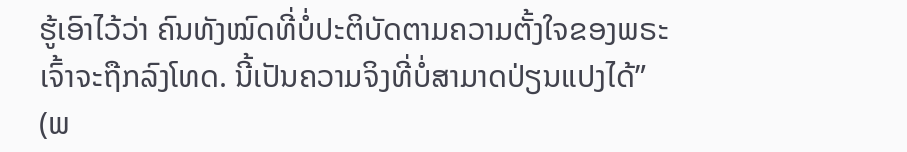ຮູ້ເອົາໄວ້ວ່າ ຄົນທັງໝົດທີ່ບໍ່ປະຕິບັດຕາມຄວາມຕັ້ງໃຈຂອງພຣະເຈົ້າຈະຖືກລົງໂທດ. ນີ້ເປັນຄວາມຈິງທີ່ບໍ່ສາມາດປ່ຽນແປງໄດ້” (ພ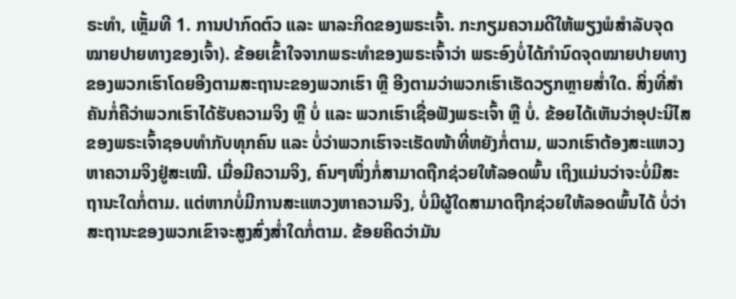ຣະທຳ, ເຫຼັ້ມທີ 1. ການປາກົດຕົວ ແລະ ພາລະກິດຂອງພຣະເຈົ້າ. ກະກຽມຄວາມດີໃຫ້ພຽງພໍສຳລັບຈຸດໝາຍປາຍທາງຂອງເຈົ້າ). ຂ້ອຍເຂົ້າໃຈຈາກພຣະທຳຂອງພຣະເຈົ້າວ່າ ພຣະອົງບໍ່ໄດ້ກຳນົດຈຸດໝາຍປາຍທາງຂອງພວກເຮົາໂດຍອີງຕາມສະຖານະຂອງພວກເຮົາ ຫຼື ອີງຕາມວ່າພວກເຮົາເຮັດວຽກຫຼາຍສໍ່າໃດ. ສິ່ງທີ່ສຳຄັນກໍ່ຄືວ່າພວກເຮົາໄດ້ຮັບຄວາມຈິງ ຫຼື ບໍ່ ແລະ ພວກເຮົາເຊື່ອຟັງພຣະເຈົ້າ ຫຼື ບໍ່. ຂ້ອຍໄດ້ເຫັນວ່າອຸປະນິໄສຂອງພຣະເຈົ້າຊອບທໍາກັບທຸກຄົນ ແລະ ບໍ່ວ່າພວກເຮົາຈະເຮັດໜ້າທີ່ຫຍັງກໍ່ຕາມ, ພວກເຮົາຕ້ອງສະແຫວງຫາຄວາມຈິງຢູ່ສະເໝີ. ເມື່ອມີຄວາມຈິງ, ຄົນໆໜຶ່ງກໍ່ສາມາດຖືກຊ່ວຍໃຫ້ລອດພົ້ນ ເຖິງແມ່ນວ່າຈະບໍ່ມີສະຖານະໃດກໍ່ຕາມ. ແຕ່ຫາກບໍ່ມີການສະແຫວງຫາຄວາມຈິງ, ບໍ່ມີຜູ້ໃດສາມາດຖືກຊ່ວຍໃຫ້ລອດພົ້ນໄດ້ ບໍ່ວ່າສະຖານະຂອງພວກເຂົາຈະສູງສົ່ງສໍ່າໃດກໍ່ຕາມ. ຂ້ອຍຄິດວ່າມັນ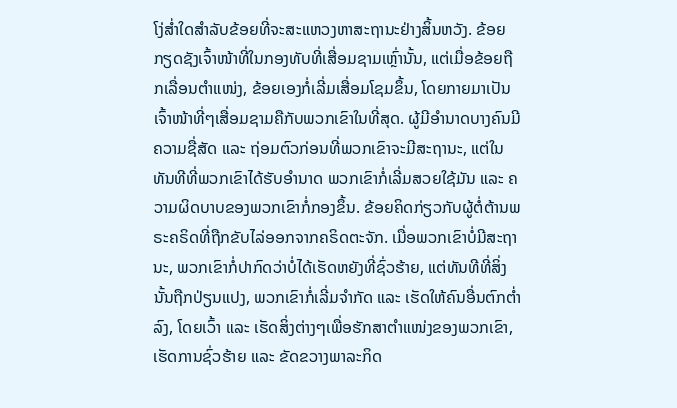ໂງ່ສໍ່າໃດສໍາລັບຂ້ອຍທີ່ຈະສະແຫວງຫາສະຖານະຢ່າງສິ້ນຫວັງ. ຂ້ອຍກຽດຊັງເຈົ້າໜ້າທີ່ໃນກອງທັບທີ່ເສື່ອມຊາມເຫຼົ່ານັ້ນ, ແຕ່ເມື່ອຂ້ອຍຖືກເລື່ອນຕໍາແໜ່ງ, ຂ້ອຍເອງກໍ່ເລີ່ມເສື່ອມໂຊມຂຶ້ນ, ໂດຍກາຍມາເປັນເຈົ້າໜ້າທີ່ໆເສື່ອມຊາມຄືກັບພວກເຂົາໃນທີ່ສຸດ. ຜູ້ມີອຳນາດບາງຄົນມີຄວາມຊື່ສັດ ແລະ ຖ່ອມຕົວກ່ອນທີ່ພວກເຂົາຈະມີສະຖານະ, ແຕ່ໃນທັນທີທີ່ພວກເຂົາໄດ້ຮັບອຳນາດ ພວກເຂົາກໍ່ເລີ່ມສວຍໃຊ້ມັນ ແລະ ຄວາມຜິດບາບຂອງພວກເຂົາກໍ່ກອງຂຶ້ນ. ຂ້ອຍຄິດກ່ຽວກັບຜູ້ຕໍ່ຕ້ານພຣະຄຣິດທີ່ຖືກຂັບໄລ່ອອກຈາກຄຣິດຕະຈັກ. ເມື່ອພວກເຂົາບໍ່ມີສະຖານະ, ພວກເຂົາກໍ່ປາກົດວ່າບໍ່ໄດ້ເຮັດຫຍັງທີ່ຊົ່ວຮ້າຍ, ແຕ່ທັນທີທີ່ສິ່ງນັ້ນຖືກປ່ຽນແປງ, ພວກເຂົາກໍ່ເລີ່ມຈໍາກັດ ແລະ ເຮັດໃຫ້ຄົນອື່ນຕົກຕໍ່າລົງ, ໂດຍເວົ້າ ແລະ ເຮັດສິ່ງຕ່າງໆເພື່ອຮັກສາຕໍາແໜ່ງຂອງພວກເຂົາ, ເຮັດການຊົ່ວຮ້າຍ ແລະ ຂັດຂວາງພາລະກິດ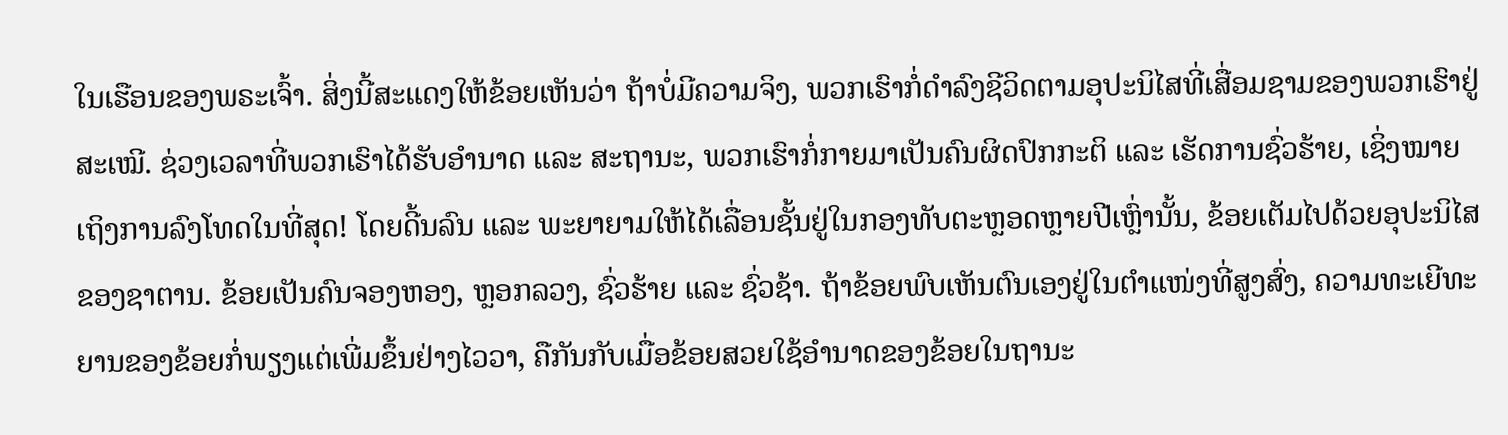ໃນເຮືອນຂອງພຣະເຈົ້າ. ສິ່ງນີ້ສະແດງໃຫ້ຂ້ອຍເຫັນວ່າ ຖ້າບໍ່ມີຄວາມຈິງ, ພວກເຮົາກໍ່ດໍາລົງຊີວິດຕາມອຸປະນິໄສທີ່ເສື່ອມຊາມຂອງພວກເຮົາຢູ່ສະເໝີ. ຊ່ວງເວລາທີ່ພວກເຮົາໄດ້ຮັບອຳນາດ ແລະ ສະຖານະ, ພວກເຮົາກໍ່ກາຍມາເປັນຄົນຜິດປົກກະຕິ ແລະ ເຮັດການຊົ່ວຮ້າຍ, ເຊິ່ງໝາຍເຖິງການລົງໂທດໃນທີ່ສຸດ! ໂດຍດີ້ນລົນ ແລະ ພະຍາຍາມໃຫ້ໄດ້ເລື່ອນຊັ້ນຢູ່ໃນກອງທັບຕະຫຼອດຫຼາຍປີເຫຼົ່ານັ້ນ, ຂ້ອຍເຕັມໄປດ້ວຍອຸປະນິໄສຂອງຊາຕານ. ຂ້ອຍເປັນຄົນຈອງຫອງ, ຫຼອກລວງ, ຊົ່ວຮ້າຍ ແລະ ຊົ່ວຊ້າ. ຖ້າຂ້ອຍພົບເຫັນຕົນເອງຢູ່ໃນຕໍາແໜ່ງທີ່ສູງສົ່ງ, ຄວາມທະເຍີທະຍານຂອງຂ້ອຍກໍ່ພຽງແຕ່ເພີ່ມຂຶ້ນຢ່າງໄວວາ, ຄືກັນກັບເມື່ອຂ້ອຍສວຍໃຊ້ອໍານາດຂອງຂ້ອຍໃນຖານະ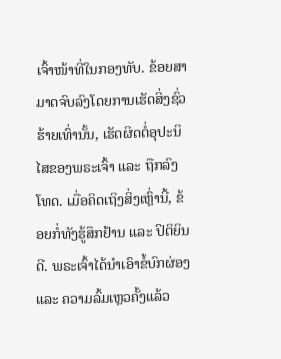ເຈົ້າໜ້າທີ່ໃນກອງທັບ. ຂ້ອຍສາມາດຈົບລົງໂດຍການເຮັດສິ່ງຊົ່ວຮ້າຍເທົ່ານັ້ນ, ເຮັດຜິດຕໍ່ອຸປະນິໄສຂອງພຣະເຈົ້າ ແລະ ຖືກລົງໂທດ. ເມື່ອຄິດເຖິງສິ່ງເຫຼົ່ານີ້, ຂ້ອຍກໍ່ທັງຮູ້ສຶກຢ້ານ ແລະ ປິຕິຍິນດີ. ພຣະເຈົ້າໄດ້ນໍາເອົາຂໍ້ບົກຜ່ອງ ແລະ ຄວາມລົ້ມເຫຼວຄັ້ງແລ້ວ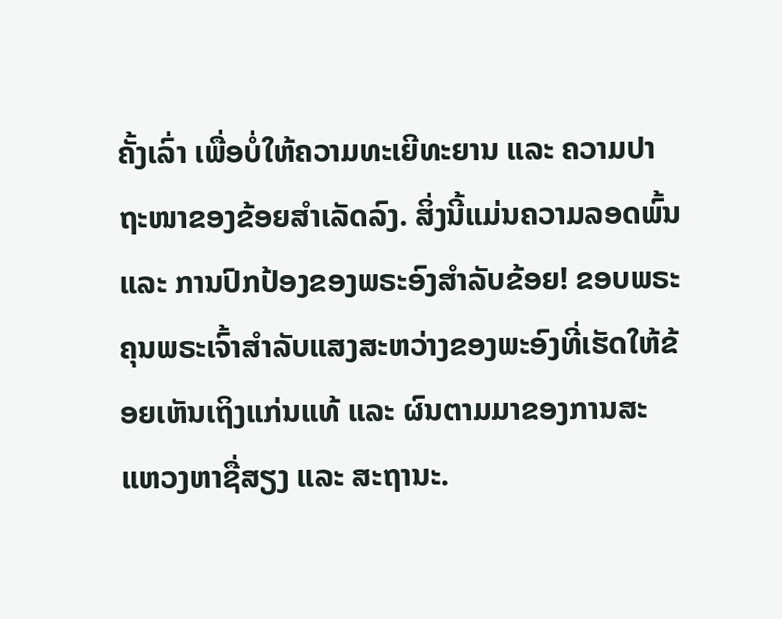ຄັ້ງເລົ່າ ເພື່ອບໍ່ໃຫ້ຄວາມທະເຍີທະຍານ ແລະ ຄວາມປາຖະໜາຂອງຂ້ອຍສຳເລັດລົງ. ສິ່ງນີ້ແມ່ນຄວາມລອດພົ້ນ ແລະ ການປົກປ້ອງຂອງພຣະອົງສຳລັບຂ້ອຍ! ຂອບພຣະຄຸນພຣະເຈົ້າສໍາລັບແສງສະຫວ່າງຂອງພະອົງທີ່ເຮັດໃຫ້ຂ້ອຍເຫັນເຖິງແກ່ນແທ້ ແລະ ຜົນຕາມມາຂອງການສະແຫວງຫາຊື່ສຽງ ແລະ ສະຖານະ.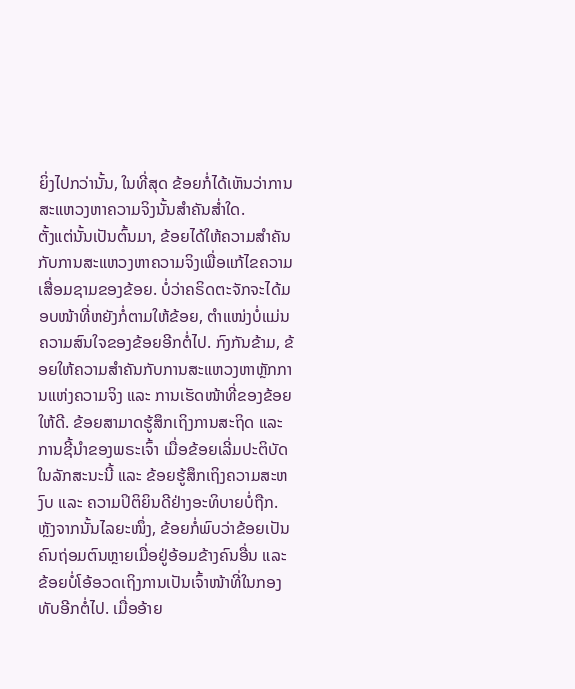ຍິ່ງໄປກວ່ານັ້ນ, ໃນທີ່ສຸດ ຂ້ອຍກໍ່ໄດ້ເຫັນວ່າການສະແຫວງຫາຄວາມຈິງນັ້ນສຳຄັນສໍ່າໃດ.
ຕັ້ງແຕ່ນັ້ນເປັນຕົ້ນມາ, ຂ້ອຍໄດ້ໃຫ້ຄວາມສຳຄັນກັບການສະແຫວງຫາຄວາມຈິງເພື່ອແກ້ໄຂຄວາມເສື່ອມຊາມຂອງຂ້ອຍ. ບໍ່ວ່າຄຣິດຕະຈັກຈະໄດ້ມອບໜ້າທີ່ຫຍັງກໍ່ຕາມໃຫ້ຂ້ອຍ, ຕໍາແໜ່ງບໍ່ແມ່ນຄວາມສົນໃຈຂອງຂ້ອຍອີກຕໍ່ໄປ. ກົງກັນຂ້າມ, ຂ້ອຍໃຫ້ຄວາມສຳຄັນກັບການສະແຫວງຫາຫຼັກການແຫ່ງຄວາມຈິງ ແລະ ການເຮັດໜ້າທີ່ຂອງຂ້ອຍໃຫ້ດີ. ຂ້ອຍສາມາດຮູ້ສຶກເຖິງການສະຖິດ ແລະ ການຊີ້ນໍາຂອງພຣະເຈົ້າ ເມື່ອຂ້ອຍເລີ່ມປະຕິບັດໃນລັກສະນະນີ້ ແລະ ຂ້ອຍຮູ້ສຶກເຖິງຄວາມສະຫງົບ ແລະ ຄວາມປິຕິຍິນດີຢ່າງອະທິບາຍບໍ່ຖືກ. ຫຼັງຈາກນັ້ນໄລຍະໜຶ່ງ, ຂ້ອຍກໍ່ພົບວ່າຂ້ອຍເປັນຄົນຖ່ອມຕົນຫຼາຍເມື່ອຢູ່ອ້ອມຂ້າງຄົນອື່ນ ແລະ ຂ້ອຍບໍ່ໂອ້ອວດເຖິງການເປັນເຈົ້າໜ້າທີ່ໃນກອງທັບອີກຕໍ່ໄປ. ເມື່ອອ້າຍ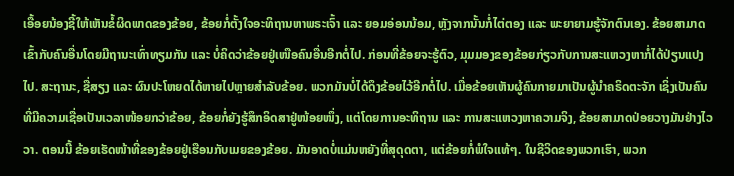ເອື້ອຍນ້ອງຊີ້ໃຫ້ເຫັນຂໍ້ຜິດພາດຂອງຂ້ອຍ, ຂ້ອຍກໍ່ຕັ້ງໃຈອະທິຖານຫາພຣະເຈົ້າ ແລະ ຍອມອ່ອນນ້ອມ, ຫຼັງຈາກນັ້ນກໍ່ໄຕ່ຕອງ ແລະ ພະຍາຍາມຮູ້ຈັກຕົນເອງ. ຂ້ອຍສາມາດເຂົ້າກັບຄົນອື່ນໂດຍມີຖານະເທົ່າທຽມກັນ ແລະ ບໍ່ຄິດວ່າຂ້ອຍຢູ່ເໜືອຄົນອື່ນອີກຕໍ່ໄປ. ກ່ອນທີ່ຂ້ອຍຈະຮູ້ຕົວ, ມຸມມອງຂອງຂ້ອຍກ່ຽວກັບການສະແຫວງຫາກໍ່ໄດ້ປ່ຽນແປງໄປ. ສະຖານະ, ຊື່ສຽງ ແລະ ຜົນປະໂຫຍດໄດ້ຫາຍໄປຫຼາຍສໍາລັບຂ້ອຍ. ພວກມັນບໍ່ໄດ້ດຶງຂ້ອຍໄວ້ອີກຕໍ່ໄປ. ເມື່ອຂ້ອຍເຫັນຜູ້ຄົນກາຍມາເປັນຜູ້ນຳຄຣິດຕະຈັກ ເຊິ່ງເປັນຄົນທີ່ມີຄວາມເຊື່ອເປັນເວລາໜ້ອຍກວ່າຂ້ອຍ, ຂ້ອຍກໍ່ຍັງຮູ້ສຶກອິດສາຢູ່ໜ້ອຍໜຶ່ງ, ແຕ່ໂດຍການອະທິຖານ ແລະ ການສະແຫວງຫາຄວາມຈິງ, ຂ້ອຍສາມາດປ່ອຍວາງມັນຢ່າງໄວວາ. ຕອນນີ້ ຂ້ອຍເຮັດໜ້າທີ່ຂອງຂ້ອຍຢູ່ເຮືອນກັບເມຍຂອງຂ້ອຍ. ມັນອາດບໍ່ແມ່ນຫຍັງທີ່ສຸດຸດຕາ, ແຕ່ຂ້ອຍກໍ່ພໍໃຈແທ້ໆ. ໃນຊີວິດຂອງພວກເຮົາ, ພວກ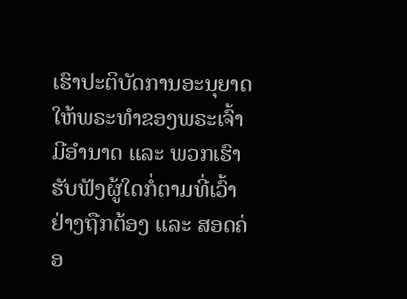ເຮົາປະຕິບັດການອະນຸຍາດໃຫ້ພຣະທຳຂອງພຣະເຈົ້າມີອຳນາດ ແລະ ພວກເຮົາຮັບຟັງຜູ້ໃດກໍ່ຕາມທີ່ເວົ້າຢ່າງຖືກຕ້ອງ ແລະ ສອດຄ່ອ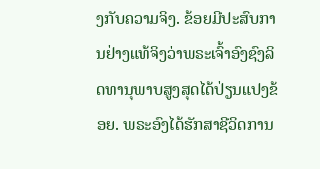ງກັບຄວາມຈິງ. ຂ້ອຍມີປະສົບການຢ່າງແທ້ຈິງວ່າພຣະເຈົ້າອົງຊົງລິດທານຸພາບສູງສຸດໄດ້ປ່ຽນແປງຂ້ອຍ. ພຣະອົງໄດ້ຮັກສາຊີວິດການ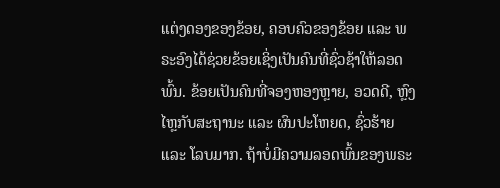ແຕ່ງດອງຂອງຂ້ອຍ, ຄອບຄົວຂອງຂ້ອຍ ແລະ ພຣະອົງໄດ້ຊ່ວຍຂ້ອຍເຊິ່ງເປັນຄົນທີ່ຊົ່ວຊ້າໃຫ້ລອດພົ້ນ. ຂ້ອຍເປັນຄົນທີ່ຈອງຫອງຫຼາຍ, ອວດດີ, ຫຼົງໄຫຼກັບສະຖານະ ແລະ ຜົນປະໂຫຍດ, ຊົ່ວຮ້າຍ ແລະ ໂລບມາກ. ຖ້າບໍ່ມີຄວາມລອດພົ້ນຂອງພຣະ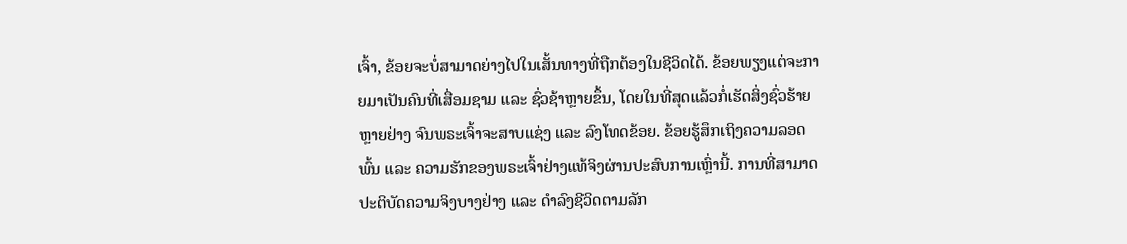ເຈົ້າ, ຂ້ອຍຈະບໍ່ສາມາດຍ່າງໄປໃນເສັ້ນທາງທີ່ຖືກຕ້ອງໃນຊີວິດໄດ້. ຂ້ອຍພຽງແຕ່ຈະກາຍມາເປັນຄົນທີ່ເສື່ອມຊາມ ແລະ ຊົ່ວຊ້າຫຼາຍຂຶ້ນ, ໂດຍໃນທີ່ສຸດແລ້ວກໍ່ເຮັດສິ່ງຊົ່ວຮ້າຍຫຼາຍຢ່າງ ຈົນພຣະເຈົ້າຈະສາບແຊ່ງ ແລະ ລົງໂທດຂ້ອຍ. ຂ້ອຍຮູ້ສຶກເຖິງຄວາມລອດພົ້ນ ແລະ ຄວາມຮັກຂອງພຣະເຈົ້າຢ່າງແທ້ຈິງຜ່ານປະສົບການເຫຼົ່ານີ້. ການທີ່ສາມາດປະຕິບັດຄວາມຈິງບາງຢ່າງ ແລະ ດໍາລົງຊີວິດຕາມລັກ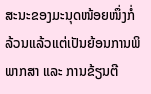ສະນະຂອງມະນຸດໜ້ອຍໜຶ່ງກໍ່ລ້ວນແລ້ວແຕ່ເປັນຍ້ອນການພິພາກສາ ແລະ ການຂ້ຽນຕີ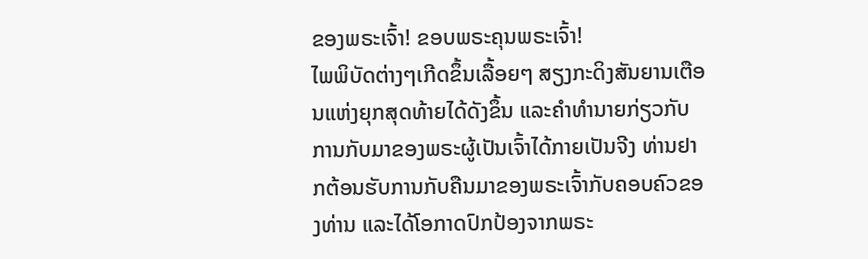ຂອງພຣະເຈົ້າ! ຂອບພຣະຄຸນພຣະເຈົ້າ!
ໄພພິບັດຕ່າງໆເກີດຂຶ້ນເລື້ອຍໆ ສຽງກະດິງສັນຍານເຕືອນແຫ່ງຍຸກສຸດທ້າຍໄດ້ດັງຂຶ້ນ ແລະຄໍາທໍານາຍກ່ຽວກັບການກັບມາຂອງພຣະຜູ້ເປັນເຈົ້າໄດ້ກາຍເປັນຈີງ ທ່ານຢາກຕ້ອນຮັບການກັບຄືນມາຂອງພຣະເຈົ້າກັບຄອບຄົວຂອງທ່ານ ແລະໄດ້ໂອກາດປົກປ້ອງຈາກພຣະ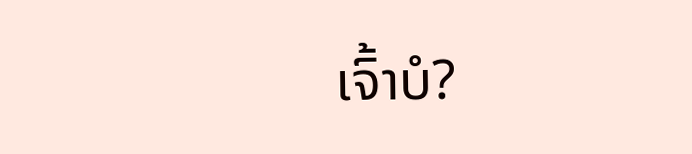ເຈົ້າບໍ?